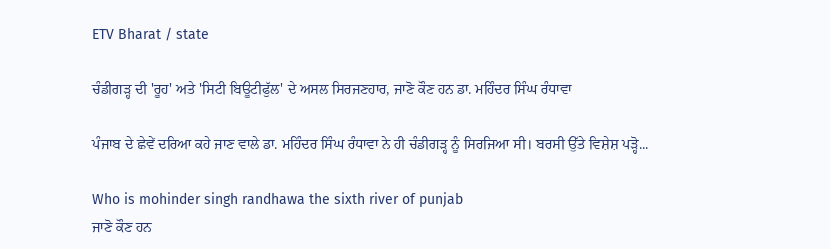ETV Bharat / state

ਚੰਡੀਗੜ੍ਹ ਦੀ 'ਰੂਹ' ਅਤੇ 'ਸਿਟੀ ਬਿਊਟੀਫੁੱਲ' ਦੇ ਅਸਲ ਸਿਰਜਣਹਾਰ, ਜਾਣੋ ਕੌਣ ਹਨ ਡਾ. ਮਹਿੰਦਰ ਸਿੰਘ ਰੰਧਾਵਾ

ਪੰਜਾਬ ਦੇ ਛੇਵੇਂ ਦਰਿਆ ਕਹੇ ਜਾਣ ਵਾਲੇ ਡਾ. ਮਹਿੰਦਰ ਸਿੰਘ ਰੰਧਾਵਾ ਨੇ ਹੀ ਚੰਡੀਗੜ੍ਹ ਨੂੰ ਸਿਰਜਿਆ ਸੀ। ਬਰਸੀ ਉੱਤੇ ਵਿਸ਼ੇਸ਼ ਪੜ੍ਹੋ...

Who is mohinder singh randhawa the sixth river of punjab
ਜਾਣੋ ਕੌਣ ਹਨ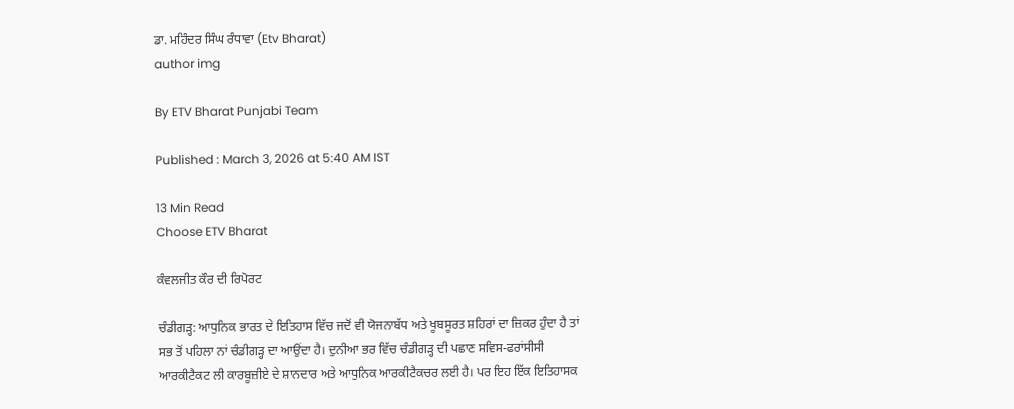ਡਾ. ਮਹਿੰਦਰ ਸਿੰਘ ਰੰਧਾਵਾ (Etv Bharat)
author img

By ETV Bharat Punjabi Team

Published : March 3, 2026 at 5:40 AM IST

13 Min Read
Choose ETV Bharat

ਕੰਵਲਜੀਤ ਕੌਰ ਦੀ ਰਿਪੋਰਟ

ਚੰਡੀਗੜ੍ਹ: ਆਧੁਨਿਕ ਭਾਰਤ ਦੇ ਇਤਿਹਾਸ ਵਿੱਚ ਜਦੋਂ ਵੀ ਯੋਜਨਾਬੱਧ ਅਤੇ ਖੂਬਸੂਰਤ ਸ਼ਹਿਰਾਂ ਦਾ ਜ਼ਿਕਰ ਹੁੰਦਾ ਹੈ ਤਾਂ ਸਭ ਤੋਂ ਪਹਿਲਾ ਨਾਂ ਚੰਡੀਗੜ੍ਹ ਦਾ ਆਉਂਦਾ ਹੈ। ਦੁਨੀਆ ਭਰ ਵਿੱਚ ਚੰਡੀਗੜ੍ਹ ਦੀ ਪਛਾਣ ਸਵਿਸ-ਫਰਾਂਸੀਸੀ ਆਰਕੀਟੈਕਟ ਲੀ ਕਾਰਬੂਜ਼ੀਏ ਦੇ ਸ਼ਾਨਦਾਰ ਅਤੇ ਆਧੁਨਿਕ ਆਰਕੀਟੈਕਚਰ ਲਈ ਹੈ। ਪਰ ਇਹ ਇੱਕ ਇਤਿਹਾਸਕ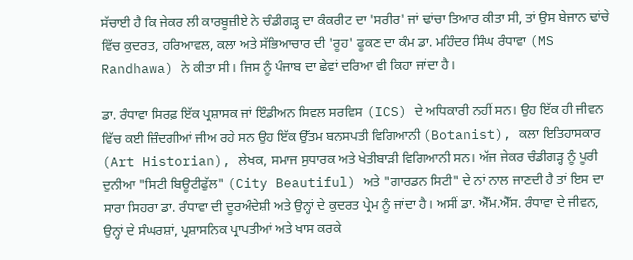ਸੱਚਾਈ ਹੈ ਕਿ ਜੇਕਰ ਲੀ ਕਾਰਬੂਜ਼ੀਏ ਨੇ ਚੰਡੀਗੜ੍ਹ ਦਾ ਕੰਕਰੀਟ ਦਾ 'ਸਰੀਰ' ਜਾਂ ਢਾਂਚਾ ਤਿਆਰ ਕੀਤਾ ਸੀ, ਤਾਂ ਉਸ ਬੇਜਾਨ ਢਾਂਚੇ ਵਿੱਚ ਕੁਦਰਤ, ਹਰਿਆਵਲ, ਕਲਾ ਅਤੇ ਸੱਭਿਆਚਾਰ ਦੀ 'ਰੂਹ' ਫੂਕਣ ਦਾ ਕੰਮ ਡਾ. ਮਹਿੰਦਰ ਸਿੰਘ ਰੰਧਾਵਾ (MS Randhawa) ਨੇ ਕੀਤਾ ਸੀ। ਜਿਸ ਨੂੰ ਪੰਜਾਬ ਦਾ ਛੇਵਾਂ ਦਰਿਆ ਵੀ ਕਿਹਾ ਜਾਂਦਾ ਹੈ।

ਡਾ. ਰੰਧਾਵਾ ਸਿਰਫ਼ ਇੱਕ ਪ੍ਰਸ਼ਾਸਕ ਜਾਂ ਇੰਡੀਅਨ ਸਿਵਲ ਸਰਵਿਸ (ICS) ਦੇ ਅਧਿਕਾਰੀ ਨਹੀਂ ਸਨ। ਉਹ ਇੱਕ ਹੀ ਜੀਵਨ ਵਿੱਚ ਕਈ ਜ਼ਿੰਦਗੀਆਂ ਜੀਅ ਰਹੇ ਸਨ ਉਹ ਇੱਕ ਉੱਤਮ ਬਨਸਪਤੀ ਵਿਗਿਆਨੀ (Botanist), ਕਲਾ ਇਤਿਹਾਸਕਾਰ (Art Historian), ਲੇਖਕ, ਸਮਾਜ ਸੁਧਾਰਕ ਅਤੇ ਖੇਤੀਬਾੜੀ ਵਿਗਿਆਨੀ ਸਨ। ਅੱਜ ਜੇਕਰ ਚੰਡੀਗੜ੍ਹ ਨੂੰ ਪੂਰੀ ਦੁਨੀਆ "ਸਿਟੀ ਬਿਊਟੀਫੁੱਲ" (City Beautiful) ਅਤੇ "ਗਾਰਡਨ ਸਿਟੀ" ਦੇ ਨਾਂ ਨਾਲ ਜਾਣਦੀ ਹੈ ਤਾਂ ਇਸ ਦਾ ਸਾਰਾ ਸਿਹਰਾ ਡਾ. ਰੰਧਾਵਾ ਦੀ ਦੂਰਅੰਦੇਸ਼ੀ ਅਤੇ ਉਨ੍ਹਾਂ ਦੇ ਕੁਦਰਤ ਪ੍ਰੇਮ ਨੂੰ ਜਾਂਦਾ ਹੈ। ਅਸੀਂ ਡਾ. ਐੱਮ.ਐੱਸ. ਰੰਧਾਵਾ ਦੇ ਜੀਵਨ, ਉਨ੍ਹਾਂ ਦੇ ਸੰਘਰਸ਼ਾਂ, ਪ੍ਰਸ਼ਾਸਨਿਕ ਪ੍ਰਾਪਤੀਆਂ ਅਤੇ ਖਾਸ ਕਰਕੇ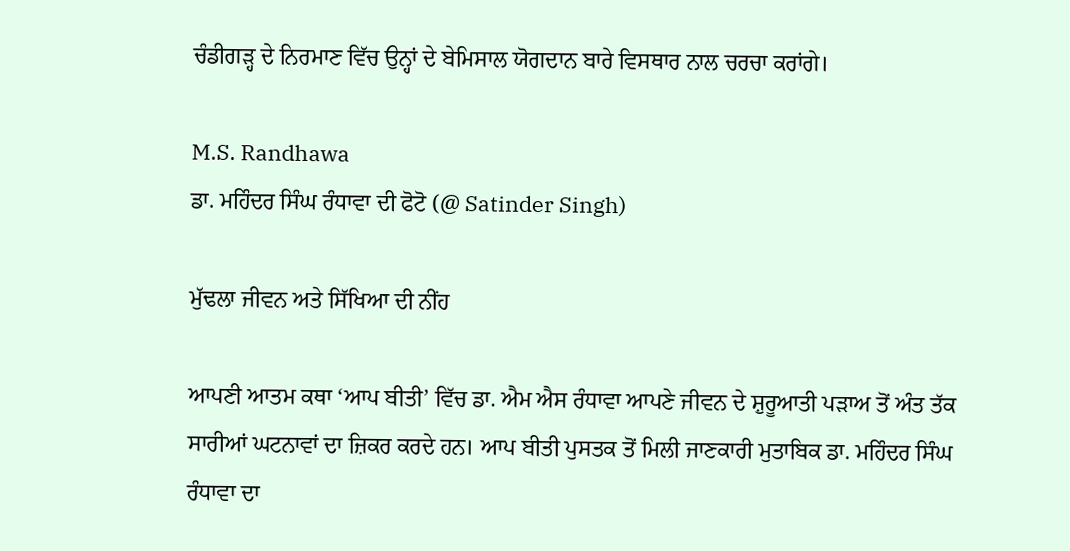ਚੰਡੀਗੜ੍ਹ ਦੇ ਨਿਰਮਾਣ ਵਿੱਚ ਉਨ੍ਹਾਂ ਦੇ ਬੇਮਿਸਾਲ ਯੋਗਦਾਨ ਬਾਰੇ ਵਿਸਥਾਰ ਨਾਲ ਚਰਚਾ ਕਰਾਂਗੇ।

M.S. Randhawa
ਡਾ. ਮਹਿੰਦਰ ਸਿੰਘ ਰੰਧਾਵਾ ਦੀ ਫੋਟੋ (@ Satinder Singh)

ਮੁੱਢਲਾ ਜੀਵਨ ਅਤੇ ਸਿੱਖਿਆ ਦੀ ਨੀਂਹ

ਆਪਣੀ ਆਤਮ ਕਥਾ ‘ਆਪ ਬੀਤੀ’ ਵਿੱਚ ਡਾ. ਐਮ ਐਸ ਰੰਧਾਵਾ ਆਪਣੇ ਜੀਵਨ ਦੇ ਸ਼ੁਰੂਆਤੀ ਪੜਾਅ ਤੋਂ ਅੰਤ ਤੱਕ ਸਾਰੀਆਂ ਘਟਨਾਵਾਂ ਦਾ ਜ਼ਿਕਰ ਕਰਦੇ ਹਨ। ਆਪ ਬੀਤੀ ਪੁਸਤਕ ਤੋਂ ਮਿਲੀ ਜਾਣਕਾਰੀ ਮੁਤਾਬਿਕ ਡਾ. ਮਹਿੰਦਰ ਸਿੰਘ ਰੰਧਾਵਾ ਦਾ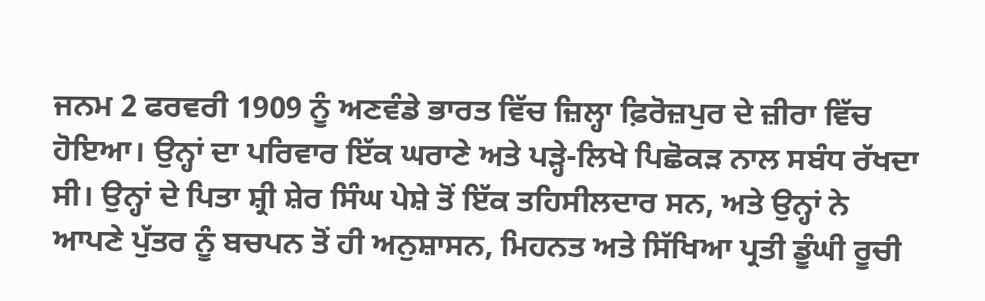ਜਨਮ 2 ਫਰਵਰੀ 1909 ਨੂੰ ਅਣਵੰਡੇ ਭਾਰਤ ਵਿੱਚ ਜ਼ਿਲ੍ਹਾ ਫ਼ਿਰੋਜ਼ਪੁਰ ਦੇ ਜ਼ੀਰਾ ਵਿੱਚ ਹੋਇਆ। ਉਨ੍ਹਾਂ ਦਾ ਪਰਿਵਾਰ ਇੱਕ ਘਰਾਣੇ ਅਤੇ ਪੜ੍ਹੇ-ਲਿਖੇ ਪਿਛੋਕੜ ਨਾਲ ਸਬੰਧ ਰੱਖਦਾ ਸੀ। ਉਨ੍ਹਾਂ ਦੇ ਪਿਤਾ ਸ਼੍ਰੀ ਸ਼ੇਰ ਸਿੰਘ ਪੇਸ਼ੇ ਤੋਂ ਇੱਕ ਤਹਿਸੀਲਦਾਰ ਸਨ, ਅਤੇ ਉਨ੍ਹਾਂ ਨੇ ਆਪਣੇ ਪੁੱਤਰ ਨੂੰ ਬਚਪਨ ਤੋਂ ਹੀ ਅਨੁਸ਼ਾਸਨ, ਮਿਹਨਤ ਅਤੇ ਸਿੱਖਿਆ ਪ੍ਰਤੀ ਡੂੰਘੀ ਰੂਚੀ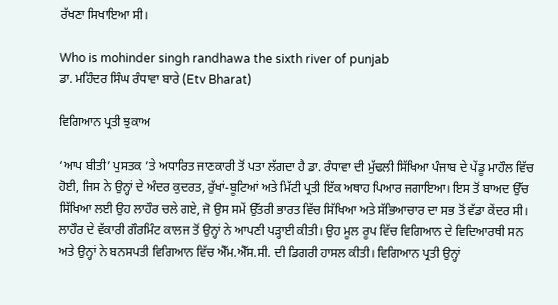ਰੱਖਣਾ ਸਿਖਾਇਆ ਸੀ।

Who is mohinder singh randhawa the sixth river of punjab
ਡਾ. ਮਹਿੰਦਰ ਸਿੰਘ ਰੰਧਾਵਾ ਬਾਰੇ (Etv Bharat)

ਵਿਗਿਆਨ ਪ੍ਰਤੀ ਝੁਕਾਅ

‘ਆਪ ਬੀਤੀ’ ਪੁਸਤਕ ’ਤੇ ਅਧਾਰਿਤ ਜਾਣਕਾਰੀ ਤੋਂ ਪਤਾ ਲੱਗਦਾ ਹੈ ਡਾ. ਰੰਧਾਵਾ ਦੀ ਮੁੱਢਲੀ ਸਿੱਖਿਆ ਪੰਜਾਬ ਦੇ ਪੇਂਡੂ ਮਾਹੌਲ ਵਿੱਚ ਹੋਈ, ਜਿਸ ਨੇ ਉਨ੍ਹਾਂ ਦੇ ਅੰਦਰ ਕੁਦਰਤ, ਰੁੱਖਾਂ-ਬੂਟਿਆਂ ਅਤੇ ਮਿੱਟੀ ਪ੍ਰਤੀ ਇੱਕ ਅਥਾਹ ਪਿਆਰ ਜਗਾਇਆ। ਇਸ ਤੋਂ ਬਾਅਦ ਉੱਚ ਸਿੱਖਿਆ ਲਈ ਉਹ ਲਾਹੌਰ ਚਲੇ ਗਏ, ਜੋ ਉਸ ਸਮੇਂ ਉੱਤਰੀ ਭਾਰਤ ਵਿੱਚ ਸਿੱਖਿਆ ਅਤੇ ਸੱਭਿਆਚਾਰ ਦਾ ਸਭ ਤੋਂ ਵੱਡਾ ਕੇਂਦਰ ਸੀ। ਲਾਹੌਰ ਦੇ ਵੱਕਾਰੀ ਗੌਰਮਿੰਟ ਕਾਲਜ ਤੋਂ ਉਨ੍ਹਾਂ ਨੇ ਆਪਣੀ ਪੜ੍ਹਾਈ ਕੀਤੀ। ਉਹ ਮੂਲ ਰੂਪ ਵਿੱਚ ਵਿਗਿਆਨ ਦੇ ਵਿਦਿਆਰਥੀ ਸਨ ਅਤੇ ਉਨ੍ਹਾਂ ਨੇ ਬਨਸਪਤੀ ਵਿਗਿਆਨ ਵਿੱਚ ਐੱਮ.ਐੱਸ.ਸੀ. ਦੀ ਡਿਗਰੀ ਹਾਸਲ ਕੀਤੀ। ਵਿਗਿਆਨ ਪ੍ਰਤੀ ਉਨ੍ਹਾਂ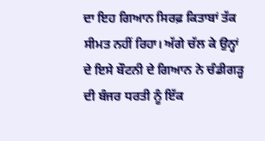ਦਾ ਇਹ ਗਿਆਨ ਸਿਰਫ਼ ਕਿਤਾਬਾਂ ਤੱਕ ਸੀਮਤ ਨਹੀਂ ਰਿਹਾ। ਅੱਗੇ ਚੱਲ ਕੇ ਉਨ੍ਹਾਂ ਦੇ ਇਸੇ ਬੌਟਨੀ ਦੇ ਗਿਆਨ ਨੇ ਚੰਡੀਗੜ੍ਹ ਦੀ ਬੰਜਰ ਧਰਤੀ ਨੂੰ ਇੱਕ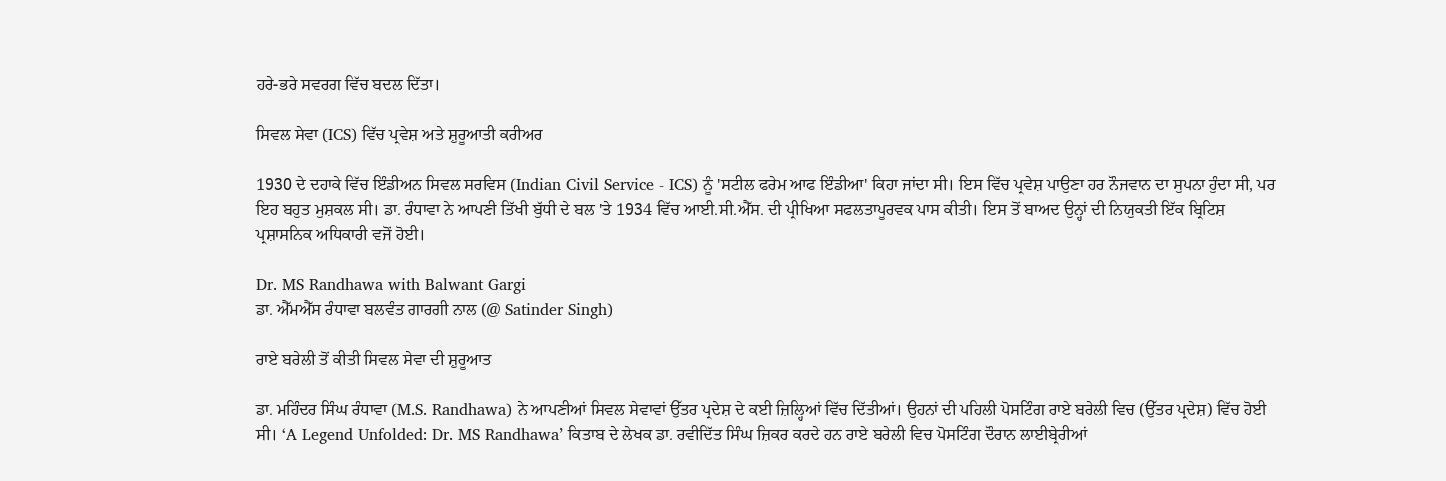ਹਰੇ-ਭਰੇ ਸਵਰਗ ਵਿੱਚ ਬਦਲ ਦਿੱਤਾ।

ਸਿਵਲ ਸੇਵਾ (ICS) ਵਿੱਚ ਪ੍ਰਵੇਸ਼ ਅਤੇ ਸ਼ੁਰੂਆਤੀ ਕਰੀਅਰ

1930 ਦੇ ਦਹਾਕੇ ਵਿੱਚ ਇੰਡੀਅਨ ਸਿਵਲ ਸਰਵਿਸ (Indian Civil Service - ICS) ਨੂੰ 'ਸਟੀਲ ਫਰੇਮ ਆਫ ਇੰਡੀਆ' ਕਿਹਾ ਜਾਂਦਾ ਸੀ। ਇਸ ਵਿੱਚ ਪ੍ਰਵੇਸ਼ ਪਾਉਣਾ ਹਰ ਨੌਜਵਾਨ ਦਾ ਸੁਪਨਾ ਹੁੰਦਾ ਸੀ, ਪਰ ਇਹ ਬਹੁਤ ਮੁਸ਼ਕਲ ਸੀ। ਡਾ. ਰੰਧਾਵਾ ਨੇ ਆਪਣੀ ਤਿੱਖੀ ਬੁੱਧੀ ਦੇ ਬਲ 'ਤੇ 1934 ਵਿੱਚ ਆਈ.ਸੀ.ਐੱਸ. ਦੀ ਪ੍ਰੀਖਿਆ ਸਫਲਤਾਪੂਰਵਕ ਪਾਸ ਕੀਤੀ। ਇਸ ਤੋਂ ਬਾਅਦ ਉਨ੍ਹਾਂ ਦੀ ਨਿਯੁਕਤੀ ਇੱਕ ਬ੍ਰਿਟਿਸ਼ ਪ੍ਰਸ਼ਾਸਨਿਕ ਅਧਿਕਾਰੀ ਵਜੋਂ ਹੋਈ।

Dr. MS Randhawa with Balwant Gargi
ਡਾ. ਐੱਮਐੱਸ ਰੰਧਾਵਾ ਬਲਵੰਤ ਗਾਰਗੀ ਨਾਲ (@ Satinder Singh)

ਰਾਏ ਬਰੇਲੀ ਤੋਂ ਕੀਤੀ ਸਿਵਲ ਸੇਵਾ ਦੀ ਸ਼ੁਰੂਆਤ

ਡਾ. ਮਹਿੰਦਰ ਸਿੰਘ ਰੰਧਾਵਾ (M.S. Randhawa) ਨੇ ਆਪਣੀਆਂ ਸਿਵਲ ਸੇਵਾਵਾਂ ਉੱਤਰ ਪ੍ਰਦੇਸ਼ ਦੇ ਕਈ ਜ਼ਿਲ੍ਹਿਆਂ ਵਿੱਚ ਦਿੱਤੀਆਂ। ਉਹਨਾਂ ਦੀ ਪਹਿਲੀ ਪੋਸਟਿੰਗ ਰਾਏ ਬਰੇਲੀ ਵਿਚ (ਉੱਤਰ ਪ੍ਰਦੇਸ਼) ਵਿੱਚ ਹੋਈ ਸੀ। ‘A Legend Unfolded: Dr. MS Randhawa’ ਕਿਤਾਬ ਦੇ ਲੇਖਕ ਡਾ. ਰਵੀਦਿੱਤ ਸਿੰਘ ਜ਼ਿਕਰ ਕਰਦੇ ਹਨ ਰਾਏ ਬਰੇਲੀ ਵਿਚ ਪੋਸਟਿੰਗ ਦੌਰਾਨ ਲਾਈਬ੍ਰੇਰੀਆਂ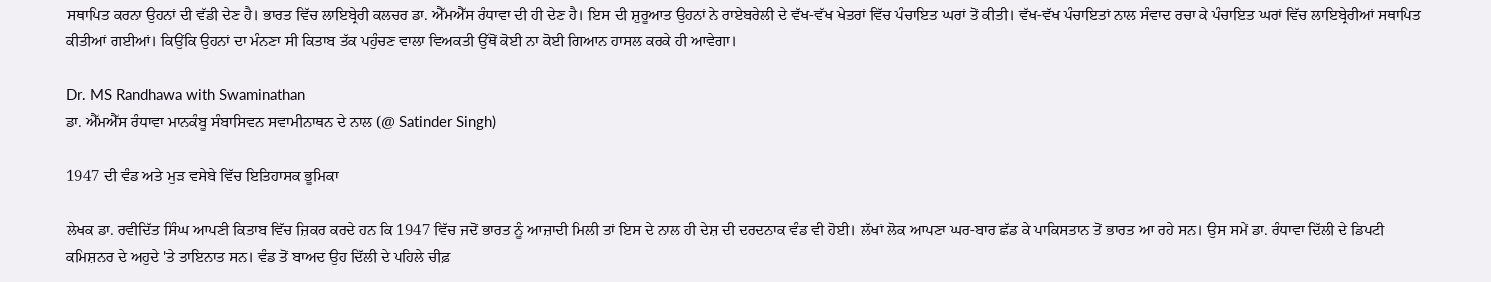ਸਥਾਪਿਤ ਕਰਨਾ ਉਹਨਾਂ ਦੀ ਵੱਡੀ ਦੇਣ ਹੈ। ਭਾਰਤ ਵਿੱਚ ਲਾਇਬ੍ਰੇਰੀ ਕਲਚਰ ਡਾ. ਐੱਮਐੱਸ ਰੰਧਾਵਾ ਦੀ ਹੀ ਦੇਣ ਹੈ। ਇਸ ਦੀ ਸ਼ੁਰੂਆਤ ਉਹਨਾਂ ਨੇ ਰਾਏਬਰੇਲੀ ਦੇ ਵੱਖ-ਵੱਖ ਖੇਤਰਾਂ ਵਿੱਚ ਪੰਚਾਇਤ ਘਰਾਂ ਤੋਂ ਕੀਤੀ। ਵੱਖ-ਵੱਖ ਪੰਚਾਇਤਾਂ ਨਾਲ ਸੰਵਾਦ ਰਚਾ ਕੇ ਪੰਚਾਇਤ ਘਰਾਂ ਵਿੱਚ ਲਾਇਬ੍ਰੇਰੀਆਂ ਸਥਾਪਿਤ ਕੀਤੀਆਂ ਗਈਆਂ। ਕਿਉਂਕਿ ਉਹਨਾਂ ਦਾ ਮੰਨਣਾ ਸੀ ਕਿਤਾਬ ਤੱਕ ਪਹੁੰਚਣ ਵਾਲਾ ਵਿਅਕਤੀ ਉੱਥੋਂ ਕੋਈ ਨਾ ਕੋਈ ਗਿਆਨ ਹਾਸਲ ਕਰਕੇ ਹੀ ਆਵੇਗਾ।

Dr. MS Randhawa with Swaminathan
ਡਾ. ਐੱਮਐੱਸ ਰੰਧਾਵਾ ਮਾਨਕੰਬੂ ਸੰਬਾਸਿਵਨ ਸਵਾਮੀਨਾਥਨ ਦੇ ਨਾਲ (@ Satinder Singh)

1947 ਦੀ ਵੰਡ ਅਤੇ ਮੁੜ ਵਸੇਬੇ ਵਿੱਚ ਇਤਿਹਾਸਕ ਭੂਮਿਕਾ

ਲੇਖਕ ਡਾ. ਰਵੀਦਿੱਤ ਸਿੰਘ ਆਪਣੀ ਕਿਤਾਬ ਵਿੱਚ ਜ਼ਿਕਰ ਕਰਦੇ ਹਨ ਕਿ 1947 ਵਿੱਚ ਜਦੋਂ ਭਾਰਤ ਨੂੰ ਆਜ਼ਾਦੀ ਮਿਲੀ ਤਾਂ ਇਸ ਦੇ ਨਾਲ ਹੀ ਦੇਸ਼ ਦੀ ਦਰਦਨਾਕ ਵੰਡ ਵੀ ਹੋਈ। ਲੱਖਾਂ ਲੋਕ ਆਪਣਾ ਘਰ-ਬਾਰ ਛੱਡ ਕੇ ਪਾਕਿਸਤਾਨ ਤੋਂ ਭਾਰਤ ਆ ਰਹੇ ਸਨ। ਉਸ ਸਮੇਂ ਡਾ. ਰੰਧਾਵਾ ਦਿੱਲੀ ਦੇ ਡਿਪਟੀ ਕਮਿਸ਼ਨਰ ਦੇ ਅਹੁਦੇ 'ਤੇ ਤਾਇਨਾਤ ਸਨ। ਵੰਡ ਤੋਂ ਬਾਅਦ ਉਹ ਦਿੱਲੀ ਦੇ ਪਹਿਲੇ ਚੀਫ਼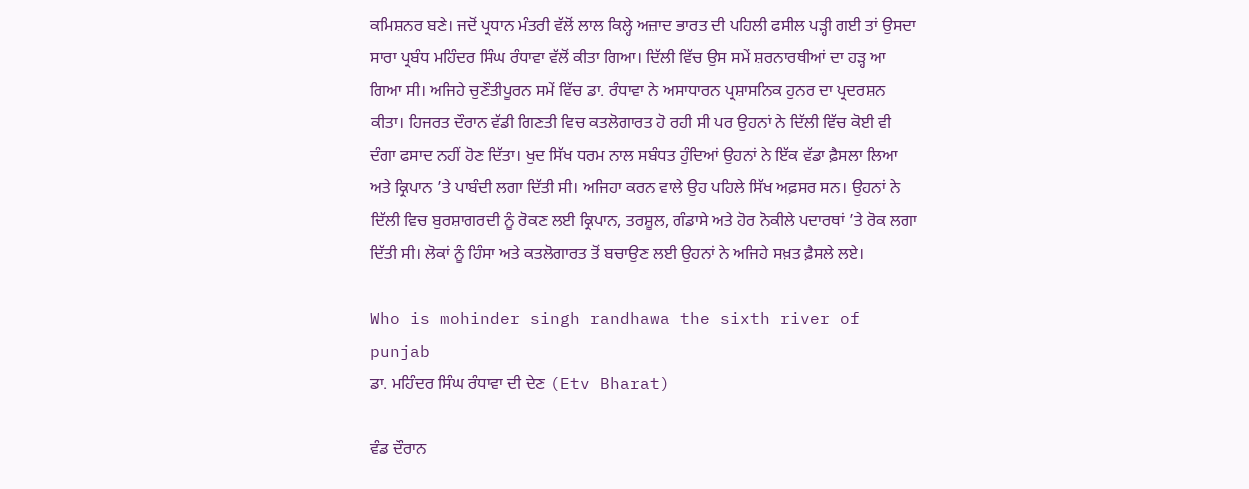ਕਮਿਸ਼ਨਰ ਬਣੇ। ਜਦੋਂ ਪ੍ਰਧਾਨ ਮੰਤਰੀ ਵੱਲੋਂ ਲਾਲ ਕਿਲ੍ਹੇ ਅਜ਼ਾਦ ਭਾਰਤ ਦੀ ਪਹਿਲੀ ਫਸੀਲ ਪੜ੍ਹੀ ਗਈ ਤਾਂ ਉਸਦਾ ਸਾਰਾ ਪ੍ਰਬੰਧ ਮਹਿੰਦਰ ਸਿੰਘ ਰੰਧਾਵਾ ਵੱਲੋਂ ਕੀਤਾ ਗਿਆ। ਦਿੱਲੀ ਵਿੱਚ ਉਸ ਸਮੇਂ ਸ਼ਰਨਾਰਥੀਆਂ ਦਾ ਹੜ੍ਹ ਆ ਗਿਆ ਸੀ। ਅਜਿਹੇ ਚੁਣੌਤੀਪੂਰਨ ਸਮੇਂ ਵਿੱਚ ਡਾ. ਰੰਧਾਵਾ ਨੇ ਅਸਾਧਾਰਨ ਪ੍ਰਸ਼ਾਸਨਿਕ ਹੁਨਰ ਦਾ ਪ੍ਰਦਰਸ਼ਨ ਕੀਤਾ। ਹਿਜਰਤ ਦੌਰਾਨ ਵੱਡੀ ਗਿਣਤੀ ਵਿਚ ਕਤਲੋਗਾਰਤ ਹੋ ਰਹੀ ਸੀ ਪਰ ਉਹਨਾਂ ਨੇ ਦਿੱਲੀ ਵਿੱਚ ਕੋਈ ਵੀ ਦੰਗਾ ਫਸਾਦ ਨਹੀਂ ਹੋਣ ਦਿੱਤਾ। ਖੁਦ ਸਿੱਖ ਧਰਮ ਨਾਲ ਸਬੰਧਤ ਹੁੰਦਿਆਂ ਉਹਨਾਂ ਨੇ ਇੱਕ ਵੱਡਾ ਫ਼ੈਸਲਾ ਲਿਆ ਅਤੇ ਕ੍ਰਿਪਾਨ ’ਤੇ ਪਾਬੰਦੀ ਲਗਾ ਦਿੱਤੀ ਸੀ। ਅਜਿਹਾ ਕਰਨ ਵਾਲੇ ਉਹ ਪਹਿਲੇ ਸਿੱਖ ਅਫ਼ਸਰ ਸਨ। ਉਹਨਾਂ ਨੇ ਦਿੱਲੀ ਵਿਚ ਬੁਰਸ਼ਾਗਰਦੀ ਨੂੰ ਰੋਕਣ ਲਈ ਕ੍ਰਿਪਾਨ, ਤਰਸ਼ੂਲ, ਗੰਡਾਸੇ ਅਤੇ ਹੋਰ ਨੋਕੀਲੇ ਪਦਾਰਥਾਂ ’ਤੇ ਰੋਕ ਲਗਾ ਦਿੱਤੀ ਸੀ। ਲੋਕਾਂ ਨੂੰ ਹਿੰਸਾ ਅਤੇ ਕਤਲੋਗਾਰਤ ਤੋਂ ਬਚਾਉਣ ਲਈ ਉਹਨਾਂ ਨੇ ਅਜਿਹੇ ਸਖ਼ਤ ਫ਼ੈਸਲੇ ਲਏ।

Who is mohinder singh randhawa the sixth river of punjab
ਡਾ. ਮਹਿੰਦਰ ਸਿੰਘ ਰੰਧਾਵਾ ਦੀ ਦੇਣ (Etv Bharat)

ਵੰਡ ਦੌਰਾਨ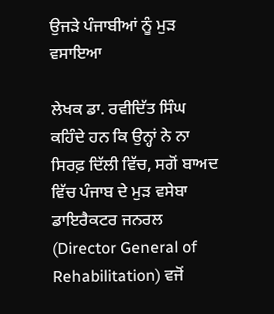ਉਜੜੇ ਪੰਜਾਬੀਆਂ ਨੂੰ ਮੁੜ ਵਸਾਇਆ

ਲੇਖਕ ਡਾ. ਰਵੀਦਿੱਤ ਸਿੰਘ ਕਹਿੰਦੇ ਹਨ ਕਿ ਉਨ੍ਹਾਂ ਨੇ ਨਾ ਸਿਰਫ਼ ਦਿੱਲੀ ਵਿੱਚ, ਸਗੋਂ ਬਾਅਦ ਵਿੱਚ ਪੰਜਾਬ ਦੇ ਮੁੜ ਵਸੇਬਾ ਡਾਇਰੈਕਟਰ ਜਨਰਲ (Director General of Rehabilitation) ਵਜੋਂ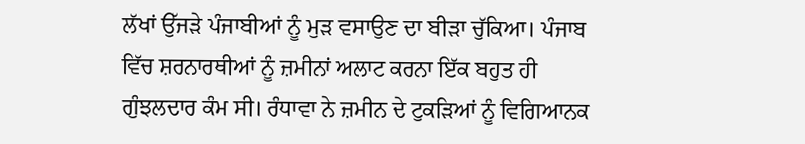ਲੱਖਾਂ ਉੱਜੜੇ ਪੰਜਾਬੀਆਂ ਨੂੰ ਮੁੜ ਵਸਾਉਣ ਦਾ ਬੀੜਾ ਚੁੱਕਿਆ। ਪੰਜਾਬ ਵਿੱਚ ਸ਼ਰਨਾਰਥੀਆਂ ਨੂੰ ਜ਼ਮੀਨਾਂ ਅਲਾਟ ਕਰਨਾ ਇੱਕ ਬਹੁਤ ਹੀ ਗੁੰਝਲਦਾਰ ਕੰਮ ਸੀ। ਰੰਧਾਵਾ ਨੇ ਜ਼ਮੀਨ ਦੇ ਟੁਕੜਿਆਂ ਨੂੰ ਵਿਗਿਆਨਕ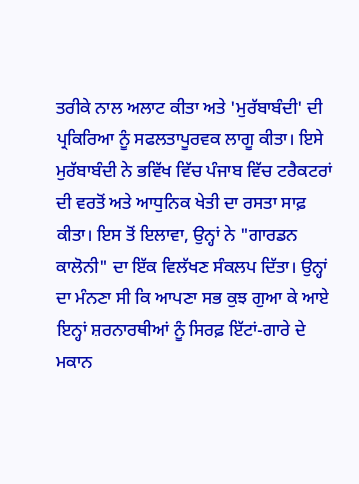ਤਰੀਕੇ ਨਾਲ ਅਲਾਟ ਕੀਤਾ ਅਤੇ 'ਮੁਰੱਬਾਬੰਦੀ' ਦੀ ਪ੍ਰਕਿਰਿਆ ਨੂੰ ਸਫਲਤਾਪੂਰਵਕ ਲਾਗੂ ਕੀਤਾ। ਇਸੇ ਮੁਰੱਬਾਬੰਦੀ ਨੇ ਭਵਿੱਖ ਵਿੱਚ ਪੰਜਾਬ ਵਿੱਚ ਟਰੈਕਟਰਾਂ ਦੀ ਵਰਤੋਂ ਅਤੇ ਆਧੁਨਿਕ ਖੇਤੀ ਦਾ ਰਸਤਾ ਸਾਫ਼ ਕੀਤਾ। ਇਸ ਤੋਂ ਇਲਾਵਾ, ਉਨ੍ਹਾਂ ਨੇ "ਗਾਰਡਨ ਕਾਲੋਨੀ" ਦਾ ਇੱਕ ਵਿਲੱਖਣ ਸੰਕਲਪ ਦਿੱਤਾ। ਉਨ੍ਹਾਂ ਦਾ ਮੰਨਣਾ ਸੀ ਕਿ ਆਪਣਾ ਸਭ ਕੁਝ ਗੁਆ ਕੇ ਆਏ ਇਨ੍ਹਾਂ ਸ਼ਰਨਾਰਥੀਆਂ ਨੂੰ ਸਿਰਫ਼ ਇੱਟਾਂ-ਗਾਰੇ ਦੇ ਮਕਾਨ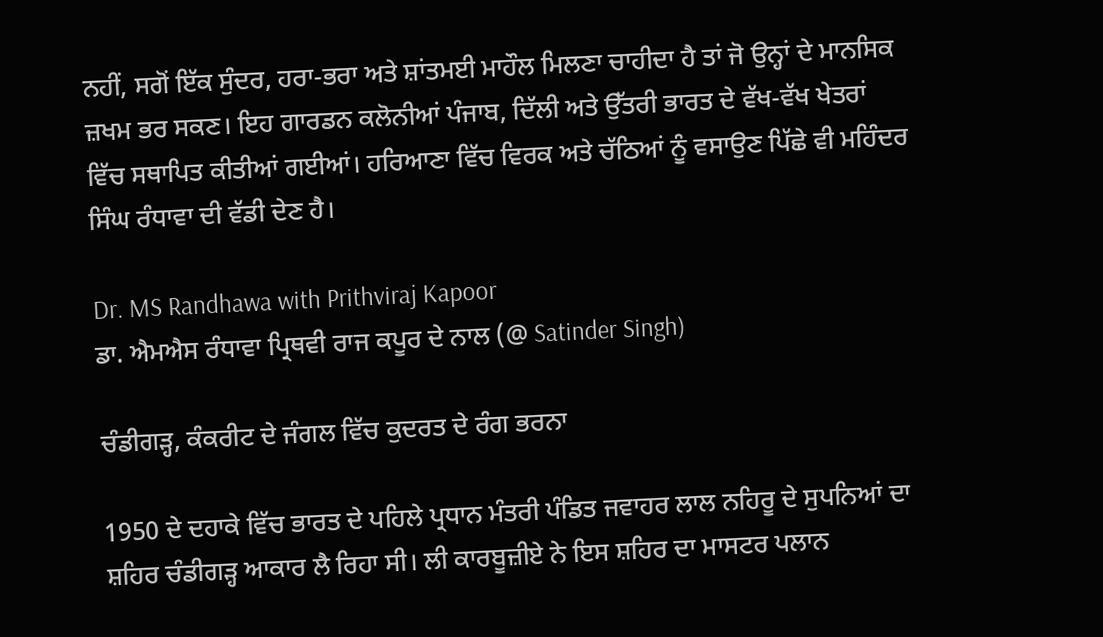ਨਹੀਂ, ਸਗੋਂ ਇੱਕ ਸੁੰਦਰ, ਹਰਾ-ਭਰਾ ਅਤੇ ਸ਼ਾਂਤਮਈ ਮਾਹੌਲ ਮਿਲਣਾ ਚਾਹੀਦਾ ਹੈ ਤਾਂ ਜੋ ਉਨ੍ਹਾਂ ਦੇ ਮਾਨਸਿਕ ਜ਼ਖਮ ਭਰ ਸਕਣ। ਇਹ ਗਾਰਡਨ ਕਲੋਨੀਆਂ ਪੰਜਾਬ, ਦਿੱਲੀ ਅਤੇ ਉੱਤਰੀ ਭਾਰਤ ਦੇ ਵੱਖ-ਵੱਖ ਖੇਤਰਾਂ ਵਿੱਚ ਸਥਾਪਿਤ ਕੀਤੀਆਂ ਗਈਆਂ। ਹਰਿਆਣਾ ਵਿੱਚ ਵਿਰਕ ਅਤੇ ਚੱਠਿਆਂ ਨੂੰ ਵਸਾਉਣ ਪਿੱਛੇ ਵੀ ਮਹਿੰਦਰ ਸਿੰਘ ਰੰਧਾਵਾ ਦੀ ਵੱਡੀ ਦੇਣ ਹੈ।

Dr. MS Randhawa with Prithviraj Kapoor
ਡਾ. ਐਮਐਸ ਰੰਧਾਵਾ ਪ੍ਰਿਥਵੀ ਰਾਜ ਕਪੂਰ ਦੇ ਨਾਲ (@ Satinder Singh)

ਚੰਡੀਗੜ੍ਹ, ਕੰਕਰੀਟ ਦੇ ਜੰਗਲ ਵਿੱਚ ਕੁਦਰਤ ਦੇ ਰੰਗ ਭਰਨਾ

1950 ਦੇ ਦਹਾਕੇ ਵਿੱਚ ਭਾਰਤ ਦੇ ਪਹਿਲੇ ਪ੍ਰਧਾਨ ਮੰਤਰੀ ਪੰਡਿਤ ਜਵਾਹਰ ਲਾਲ ਨਹਿਰੂ ਦੇ ਸੁਪਨਿਆਂ ਦਾ ਸ਼ਹਿਰ ਚੰਡੀਗੜ੍ਹ ਆਕਾਰ ਲੈ ਰਿਹਾ ਸੀ। ਲੀ ਕਾਰਬੂਜ਼ੀਏ ਨੇ ਇਸ ਸ਼ਹਿਰ ਦਾ ਮਾਸਟਰ ਪਲਾਨ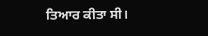ਤਿਆਰ ਕੀਤਾ ਸੀ।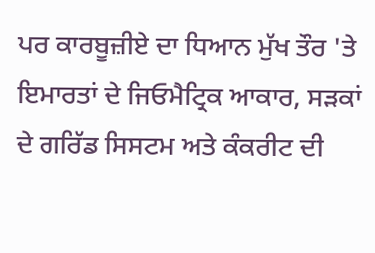ਪਰ ਕਾਰਬੂਜ਼ੀਏ ਦਾ ਧਿਆਨ ਮੁੱਖ ਤੌਰ 'ਤੇ ਇਮਾਰਤਾਂ ਦੇ ਜਿਓਮੈਟ੍ਰਿਕ ਆਕਾਰ, ਸੜਕਾਂ ਦੇ ਗਰਿੱਡ ਸਿਸਟਮ ਅਤੇ ਕੰਕਰੀਟ ਦੀ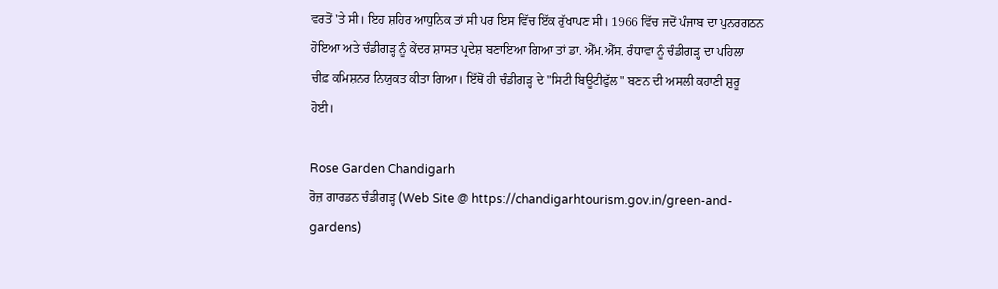ਵਰਤੋਂ 'ਤੇ ਸੀ। ਇਹ ਸ਼ਹਿਰ ਆਧੁਨਿਕ ਤਾਂ ਸੀ ਪਰ ਇਸ ਵਿੱਚ ਇੱਕ ਰੁੱਖਾਪਣ ਸੀ। 1966 ਵਿੱਚ ਜਦੋਂ ਪੰਜਾਬ ਦਾ ਪੁਨਰਗਠਨ ਹੋਇਆ ਅਤੇ ਚੰਡੀਗੜ੍ਹ ਨੂੰ ਕੇਂਦਰ ਸ਼ਾਸਤ ਪ੍ਰਦੇਸ਼ ਬਣਾਇਆ ਗਿਆ ਤਾਂ ਡਾ. ਐੱਮ.ਐੱਸ. ਰੰਧਾਵਾ ਨੂੰ ਚੰਡੀਗੜ੍ਹ ਦਾ ਪਹਿਲਾ ਚੀਫ਼ ਕਮਿਸ਼ਨਰ ਨਿਯੁਕਤ ਕੀਤਾ ਗਿਆ। ਇੱਥੋਂ ਹੀ ਚੰਡੀਗੜ੍ਹ ਦੇ "ਸਿਟੀ ਬਿਊਟੀਫੁੱਲ" ਬਣਨ ਦੀ ਅਸਲੀ ਕਹਾਣੀ ਸ਼ੁਰੂ ਹੋਈ।

Rose Garden Chandigarh
ਰੋਜ਼ ਗਾਰਡਨ ਚੰਡੀਗੜ੍ਹ (Web Site @ https://chandigarhtourism.gov.in/green-and-gardens)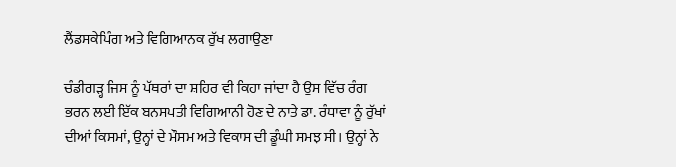ਲੈਂਡਸਕੇਪਿੰਗ ਅਤੇ ਵਿਗਿਆਨਕ ਰੁੱਖ ਲਗਾਉਣਾ

ਚੰਡੀਗੜ੍ਹ ਜਿਸ ਨੂੰ ਪੱਥਰਾਂ ਦਾ ਸ਼ਹਿਰ ਵੀ ਕਿਹਾ ਜਾਂਦਾ ਹੈ ਉਸ ਵਿੱਚ ਰੰਗ ਭਰਨ ਲਈ ਇੱਕ ਬਨਸਪਤੀ ਵਿਗਿਆਨੀ ਹੋਣ ਦੇ ਨਾਤੇ ਡਾ. ਰੰਧਾਵਾ ਨੂੰ ਰੁੱਖਾਂ ਦੀਆਂ ਕਿਸਮਾਂ, ਉਨ੍ਹਾਂ ਦੇ ਮੌਸਮ ਅਤੇ ਵਿਕਾਸ ਦੀ ਡੂੰਘੀ ਸਮਝ ਸੀ। ਉਨ੍ਹਾਂ ਨੇ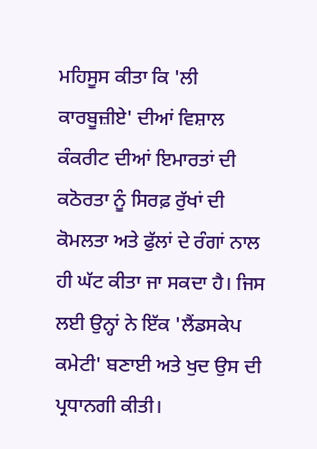ਮਹਿਸੂਸ ਕੀਤਾ ਕਿ 'ਲੀ ਕਾਰਬੂਜ਼ੀਏ' ਦੀਆਂ ਵਿਸ਼ਾਲ ਕੰਕਰੀਟ ਦੀਆਂ ਇਮਾਰਤਾਂ ਦੀ ਕਠੋਰਤਾ ਨੂੰ ਸਿਰਫ਼ ਰੁੱਖਾਂ ਦੀ ਕੋਮਲਤਾ ਅਤੇ ਫੁੱਲਾਂ ਦੇ ਰੰਗਾਂ ਨਾਲ ਹੀ ਘੱਟ ਕੀਤਾ ਜਾ ਸਕਦਾ ਹੈ। ਜਿਸ ਲਈ ਉਨ੍ਹਾਂ ਨੇ ਇੱਕ 'ਲੈਂਡਸਕੇਪ ਕਮੇਟੀ' ਬਣਾਈ ਅਤੇ ਖੁਦ ਉਸ ਦੀ ਪ੍ਰਧਾਨਗੀ ਕੀਤੀ।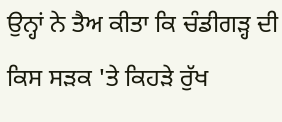ਉਨ੍ਹਾਂ ਨੇ ਤੈਅ ਕੀਤਾ ਕਿ ਚੰਡੀਗੜ੍ਹ ਦੀ ਕਿਸ ਸੜਕ 'ਤੇ ਕਿਹੜੇ ਰੁੱਖ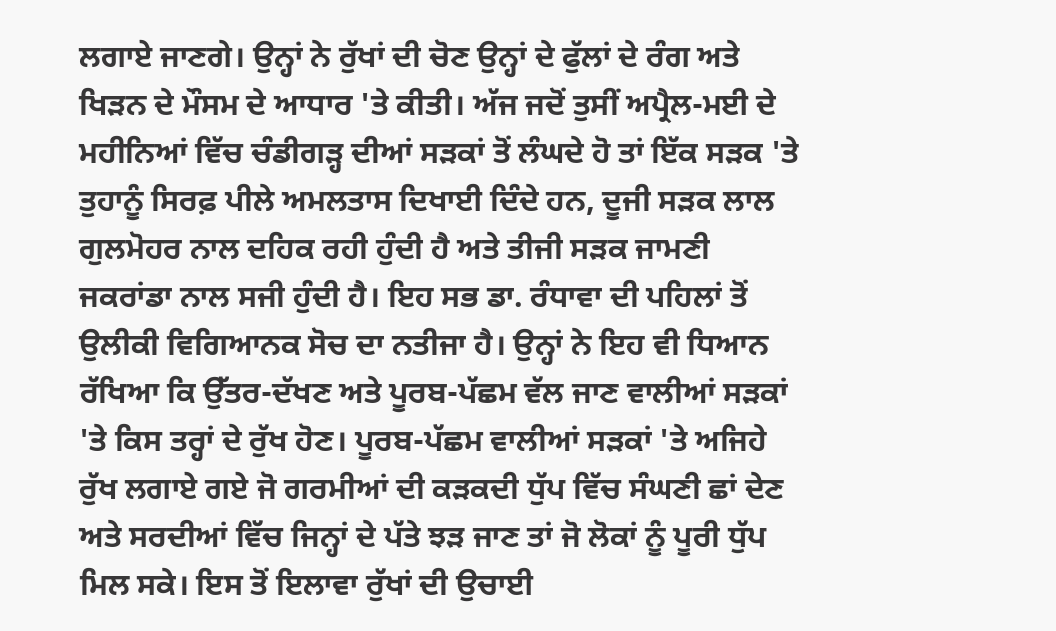ਲਗਾਏ ਜਾਣਗੇ। ਉਨ੍ਹਾਂ ਨੇ ਰੁੱਖਾਂ ਦੀ ਚੋਣ ਉਨ੍ਹਾਂ ਦੇ ਫੁੱਲਾਂ ਦੇ ਰੰਗ ਅਤੇ ਖਿੜਨ ਦੇ ਮੌਸਮ ਦੇ ਆਧਾਰ 'ਤੇ ਕੀਤੀ। ਅੱਜ ਜਦੋਂ ਤੁਸੀਂ ਅਪ੍ਰੈਲ-ਮਈ ਦੇ ਮਹੀਨਿਆਂ ਵਿੱਚ ਚੰਡੀਗੜ੍ਹ ਦੀਆਂ ਸੜਕਾਂ ਤੋਂ ਲੰਘਦੇ ਹੋ ਤਾਂ ਇੱਕ ਸੜਕ 'ਤੇ ਤੁਹਾਨੂੰ ਸਿਰਫ਼ ਪੀਲੇ ਅਮਲਤਾਸ ਦਿਖਾਈ ਦਿੰਦੇ ਹਨ, ਦੂਜੀ ਸੜਕ ਲਾਲ ਗੁਲਮੋਹਰ ਨਾਲ ਦਹਿਕ ਰਹੀ ਹੁੰਦੀ ਹੈ ਅਤੇ ਤੀਜੀ ਸੜਕ ਜਾਮਣੀ ਜਕਰਾਂਡਾ ਨਾਲ ਸਜੀ ਹੁੰਦੀ ਹੈ। ਇਹ ਸਭ ਡਾ. ਰੰਧਾਵਾ ਦੀ ਪਹਿਲਾਂ ਤੋਂ ਉਲੀਕੀ ਵਿਗਿਆਨਕ ਸੋਚ ਦਾ ਨਤੀਜਾ ਹੈ। ਉਨ੍ਹਾਂ ਨੇ ਇਹ ਵੀ ਧਿਆਨ ਰੱਖਿਆ ਕਿ ਉੱਤਰ-ਦੱਖਣ ਅਤੇ ਪੂਰਬ-ਪੱਛਮ ਵੱਲ ਜਾਣ ਵਾਲੀਆਂ ਸੜਕਾਂ 'ਤੇ ਕਿਸ ਤਰ੍ਹਾਂ ਦੇ ਰੁੱਖ ਹੋਣ। ਪੂਰਬ-ਪੱਛਮ ਵਾਲੀਆਂ ਸੜਕਾਂ 'ਤੇ ਅਜਿਹੇ ਰੁੱਖ ਲਗਾਏ ਗਏ ਜੋ ਗਰਮੀਆਂ ਦੀ ਕੜਕਦੀ ਧੁੱਪ ਵਿੱਚ ਸੰਘਣੀ ਛਾਂ ਦੇਣ ਅਤੇ ਸਰਦੀਆਂ ਵਿੱਚ ਜਿਨ੍ਹਾਂ ਦੇ ਪੱਤੇ ਝੜ ਜਾਣ ਤਾਂ ਜੋ ਲੋਕਾਂ ਨੂੰ ਪੂਰੀ ਧੁੱਪ ਮਿਲ ਸਕੇ। ਇਸ ਤੋਂ ਇਲਾਵਾ ਰੁੱਖਾਂ ਦੀ ਉਚਾਈ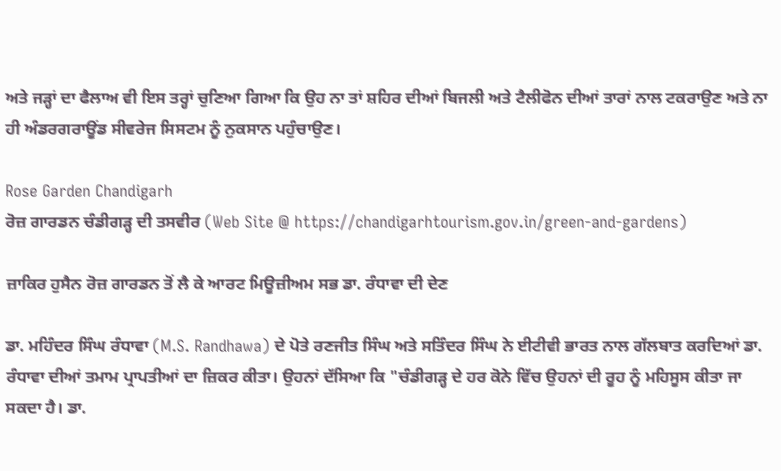ਅਤੇ ਜੜ੍ਹਾਂ ਦਾ ਫੈਲਾਅ ਵੀ ਇਸ ਤਰ੍ਹਾਂ ਚੁਣਿਆ ਗਿਆ ਕਿ ਉਹ ਨਾ ਤਾਂ ਸ਼ਹਿਰ ਦੀਆਂ ਬਿਜਲੀ ਅਤੇ ਟੈਲੀਫੋਨ ਦੀਆਂ ਤਾਰਾਂ ਨਾਲ ਟਕਰਾਉਣ ਅਤੇ ਨਾ ਹੀ ਅੰਡਰਗਰਾਊਂਡ ਸੀਵਰੇਜ ਸਿਸਟਮ ਨੂੰ ਨੁਕਸਾਨ ਪਹੁੰਚਾਉਣ।

Rose Garden Chandigarh
ਰੋਜ਼ ਗਾਰਡਨ ਚੰਡੀਗੜ੍ਹ ਦੀ ਤਸਵੀਰ (Web Site @ https://chandigarhtourism.gov.in/green-and-gardens)

ਜ਼ਾਕਿਰ ਹੁਸੈਨ ਰੋਜ਼ ਗਾਰਡਨ ਤੋਂ ਲੈ ਕੇ ਆਰਟ ਮਿਊਜ਼ੀਅਮ ਸਭ ਡਾ. ਰੰਧਾਵਾ ਦੀ ਦੇਣ

ਡਾ. ਮਹਿੰਦਰ ਸਿੰਘ ਰੰਧਾਵਾ (M.S. Randhawa) ਦੇ ਪੋਤੇ ਰਣਜੀਤ ਸਿੰਘ ਅਤੇ ਸਤਿੰਦਰ ਸਿੰਘ ਨੇ ਈਟੀਵੀ ਭਾਰਤ ਨਾਲ ਗੱਲਬਾਤ ਕਰਦਿਆਂ ਡਾ. ਰੰਧਾਵਾ ਦੀਆਂ ਤਮਾਮ ਪ੍ਰਾਪਤੀਆਂ ਦਾ ਜ਼ਿਕਰ ਕੀਤਾ। ਉਹਨਾਂ ਦੱਸਿਆ ਕਿ "ਚੰਡੀਗੜ੍ਹ ਦੇ ਹਰ ਕੋਨੇ ਵਿੱਚ ਉਹਨਾਂ ਦੀ ਰੂਹ ਨੂੰ ਮਹਿਸੂਸ ਕੀਤਾ ਜਾ ਸਕਦਾ ਹੈ। ਡਾ.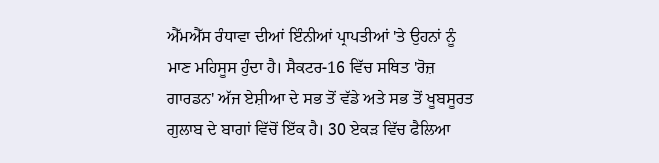ਐੱਮਐੱਸ ਰੰਧਾਵਾ ਦੀਆਂ ਇੰਨੀਆਂ ਪ੍ਰਾਪਤੀਆਂ 'ਤੇ ਉਹਨਾਂ ਨੂੰ ਮਾਣ ਮਹਿਸੂਸ ਹੁੰਦਾ ਹੈ। ਸੈਕਟਰ-16 ਵਿੱਚ ਸਥਿਤ 'ਰੋਜ਼ ਗਾਰਡਨ' ਅੱਜ ਏਸ਼ੀਆ ਦੇ ਸਭ ਤੋਂ ਵੱਡੇ ਅਤੇ ਸਭ ਤੋਂ ਖੂਬਸੂਰਤ ਗੁਲਾਬ ਦੇ ਬਾਗਾਂ ਵਿੱਚੋਂ ਇੱਕ ਹੈ। 30 ਏਕੜ ਵਿੱਚ ਫੈਲਿਆ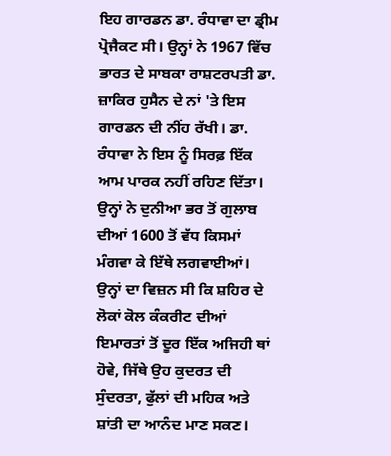ਇਹ ਗਾਰਡਨ ਡਾ. ਰੰਧਾਵਾ ਦਾ ਡ੍ਰੀਮ ਪ੍ਰੋਜੈਕਟ ਸੀ। ਉਨ੍ਹਾਂ ਨੇ 1967 ਵਿੱਚ ਭਾਰਤ ਦੇ ਸਾਬਕਾ ਰਾਸ਼ਟਰਪਤੀ ਡਾ. ਜ਼ਾਕਿਰ ਹੁਸੈਨ ਦੇ ਨਾਂ 'ਤੇ ਇਸ ਗਾਰਡਨ ਦੀ ਨੀਂਹ ਰੱਖੀ। ਡਾ. ਰੰਧਾਵਾ ਨੇ ਇਸ ਨੂੰ ਸਿਰਫ਼ ਇੱਕ ਆਮ ਪਾਰਕ ਨਹੀਂ ਰਹਿਣ ਦਿੱਤਾ। ਉਨ੍ਹਾਂ ਨੇ ਦੁਨੀਆ ਭਰ ਤੋਂ ਗੁਲਾਬ ਦੀਆਂ 1600 ਤੋਂ ਵੱਧ ਕਿਸਮਾਂ ਮੰਗਵਾ ਕੇ ਇੱਥੇ ਲਗਵਾਈਆਂ। ਉਨ੍ਹਾਂ ਦਾ ਵਿਜ਼ਨ ਸੀ ਕਿ ਸ਼ਹਿਰ ਦੇ ਲੋਕਾਂ ਕੋਲ ਕੰਕਰੀਟ ਦੀਆਂ ਇਮਾਰਤਾਂ ਤੋਂ ਦੂਰ ਇੱਕ ਅਜਿਹੀ ਥਾਂ ਹੋਵੇ, ਜਿੱਥੇ ਉਹ ਕੁਦਰਤ ਦੀ ਸੁੰਦਰਤਾ, ਫੁੱਲਾਂ ਦੀ ਮਹਿਕ ਅਤੇ ਸ਼ਾਂਤੀ ਦਾ ਆਨੰਦ ਮਾਣ ਸਕਣ।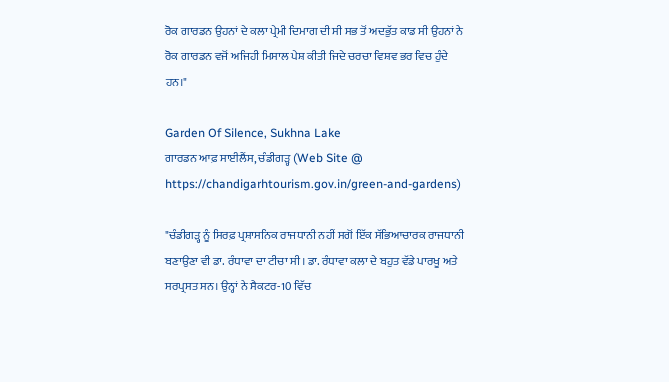ਰੋਕ ਗਾਰਡਨ ਉਹਨਾਂ ਦੇ ਕਲਾ ਪ੍ਰੇਮੀ ਦਿਮਾਗ ਦੀ ਸੀ ਸਭ ਤੋਂ ਅਦਭੁੱਤ ਕਾਡ ਸੀ ਉਹਨਾਂ ਨੇ ਰੋਕ ਗਾਰਡਨ ਵਜੋਂ ਅਜਿਹੀ ਮਿਸਾਲ ਪੇਸ਼ ਕੀਤੀ ਜਿਦੇ ਚਰਚਾ ਵਿਸ਼ਵ ਭਰ ਵਿਚ ਹੁੰਦੇ ਹਨ।"

Garden Of Silence, Sukhna Lake
ਗਾਰਡਨ ਆਫ਼ ਸਾਈਲੈਂਸ, ਚੰਡੀਗੜ੍ਹ (Web Site @ https://chandigarhtourism.gov.in/green-and-gardens)

"ਚੰਡੀਗੜ੍ਹ ਨੂੰ ਸਿਰਫ਼ ਪ੍ਰਸ਼ਾਸਨਿਕ ਰਾਜਧਾਨੀ ਨਹੀਂ ਸਗੋਂ ਇੱਕ ਸੱਭਿਆਚਾਰਕ ਰਾਜਧਾਨੀ ਬਣਾਉਣਾ ਵੀ ਡਾ. ਰੰਧਾਵਾ ਦਾ ਟੀਚਾ ਸੀ। ਡਾ. ਰੰਧਾਵਾ ਕਲਾ ਦੇ ਬਹੁਤ ਵੱਡੇ ਪਾਰਖੂ ਅਤੇ ਸਰਪ੍ਰਸਤ ਸਨ। ਉਨ੍ਹਾਂ ਨੇ ਸੈਕਟਰ-10 ਵਿੱਚ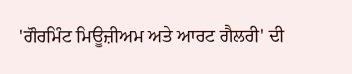'ਗੌਰਮਿੰਟ ਮਿਊਜ਼ੀਅਮ ਅਤੇ ਆਰਟ ਗੈਲਰੀ' ਦੀ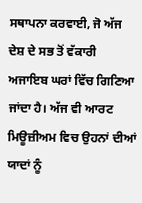ਸਥਾਪਨਾ ਕਰਵਾਈ, ਜੋ ਅੱਜ ਦੇਸ਼ ਦੇ ਸਭ ਤੋਂ ਵੱਕਾਰੀ ਅਜਾਇਬ ਘਰਾਂ ਵਿੱਚ ਗਿਣਿਆ ਜਾਂਦਾ ਹੈ। ਅੱਜ ਵੀ ਆਰਟ ਮਿਊਜ਼ੀਅਮ ਵਿਚ ਉਹਨਾਂ ਦੀਆਂ ਯਾਦਾਂ ਨੂੰ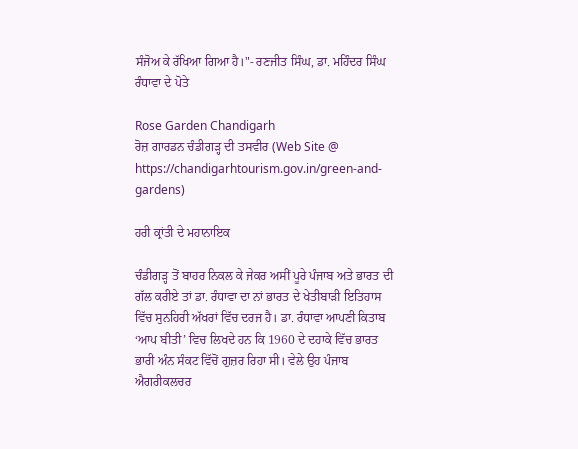ਸੰਜੋਅ ਕੇ ਰੱਖਿਆ ਗਿਆ ਹੈ।"- ਰਣਜੀਤ ਸਿੰਘ, ਡਾ. ਮਹਿੰਦਰ ਸਿੰਘ ਰੰਧਾਵਾ ਦੇ ਪੋਤੇ

Rose Garden Chandigarh
ਰੋਜ਼ ਗਾਰਡਨ ਚੰਡੀਗੜ੍ਹ ਦੀ ਤਸਵੀਰ (Web Site @ https://chandigarhtourism.gov.in/green-and-gardens)

ਹਰੀ ਕ੍ਰਾਂਤੀ ਦੇ ਮਹਾਨਾਇਕ

ਚੰਡੀਗੜ੍ਹ ਤੋਂ ਬਾਹਰ ਨਿਕਲ ਕੇ ਜੇਕਰ ਅਸੀਂ ਪੂਰੇ ਪੰਜਾਬ ਅਤੇ ਭਾਰਤ ਦੀ ਗੱਲ ਕਰੀਏ ਤਾਂ ਡਾ. ਰੰਧਾਵਾ ਦਾ ਨਾਂ ਭਾਰਤ ਦੇ ਖੇਤੀਬਾੜੀ ਇਤਿਹਾਸ ਵਿੱਚ ਸੁਨਹਿਰੀ ਅੱਖਰਾਂ ਵਿੱਚ ਦਰਜ ਹੈ। ਡਾ. ਰੰਧਾਵਾ ਆਪਣੀ ਕਿਤਾਬ ‘ਆਪ ਬੀਤੀ’ ਵਿਚ ਲਿਖਦੇ ਹਨ ਕਿ 1960 ਦੇ ਦਹਾਕੇ ਵਿੱਚ ਭਾਰਤ ਭਾਰੀ ਅੰਨ ਸੰਕਟ ਵਿੱਚੋਂ ਗੁਜ਼ਰ ਰਿਹਾ ਸੀ। ਵੇਲੇ ਉਹ ਪੰਜਾਬ ਐਗਰੀਕਲਚਰ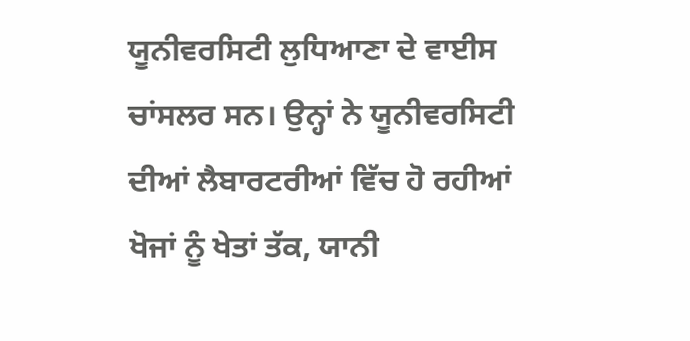ਯੂਨੀਵਰਸਿਟੀ ਲੁਧਿਆਣਾ ਦੇ ਵਾਈਸ ਚਾਂਸਲਰ ਸਨ। ਉਨ੍ਹਾਂ ਨੇ ਯੂਨੀਵਰਸਿਟੀ ਦੀਆਂ ਲੈਬਾਰਟਰੀਆਂ ਵਿੱਚ ਹੋ ਰਹੀਆਂ ਖੋਜਾਂ ਨੂੰ ਖੇਤਾਂ ਤੱਕ, ਯਾਨੀ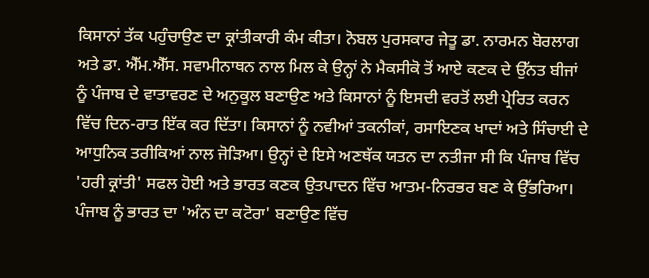ਕਿਸਾਨਾਂ ਤੱਕ ਪਹੁੰਚਾਉਣ ਦਾ ਕ੍ਰਾਂਤੀਕਾਰੀ ਕੰਮ ਕੀਤਾ। ਨੋਬਲ ਪੁਰਸਕਾਰ ਜੇਤੂ ਡਾ. ਨਾਰਮਨ ਬੋਰਲਾਗ ਅਤੇ ਡਾ. ਐੱਮ.ਐੱਸ. ਸਵਾਮੀਨਾਥਨ ਨਾਲ ਮਿਲ ਕੇ ਉਨ੍ਹਾਂ ਨੇ ਮੈਕਸੀਕੋ ਤੋਂ ਆਏ ਕਣਕ ਦੇ ਉੱਨਤ ਬੀਜਾਂ ਨੂੰ ਪੰਜਾਬ ਦੇ ਵਾਤਾਵਰਣ ਦੇ ਅਨੁਕੂਲ ਬਣਾਉਣ ਅਤੇ ਕਿਸਾਨਾਂ ਨੂੰ ਇਸਦੀ ਵਰਤੋਂ ਲਈ ਪ੍ਰੇਰਿਤ ਕਰਨ ਵਿੱਚ ਦਿਨ-ਰਾਤ ਇੱਕ ਕਰ ਦਿੱਤਾ। ਕਿਸਾਨਾਂ ਨੂੰ ਨਵੀਆਂ ਤਕਨੀਕਾਂ, ਰਸਾਇਣਕ ਖਾਦਾਂ ਅਤੇ ਸਿੰਚਾਈ ਦੇ ਆਧੁਨਿਕ ਤਰੀਕਿਆਂ ਨਾਲ ਜੋੜਿਆ। ਉਨ੍ਹਾਂ ਦੇ ਇਸੇ ਅਣਥੱਕ ਯਤਨ ਦਾ ਨਤੀਜਾ ਸੀ ਕਿ ਪੰਜਾਬ ਵਿੱਚ 'ਹਰੀ ਕ੍ਰਾਂਤੀ' ਸਫਲ ਹੋਈ ਅਤੇ ਭਾਰਤ ਕਣਕ ਉਤਪਾਦਨ ਵਿੱਚ ਆਤਮ-ਨਿਰਭਰ ਬਣ ਕੇ ਉੱਭਰਿਆ। ਪੰਜਾਬ ਨੂੰ ਭਾਰਤ ਦਾ 'ਅੰਨ ਦਾ ਕਟੋਰਾ' ਬਣਾਉਣ ਵਿੱਚ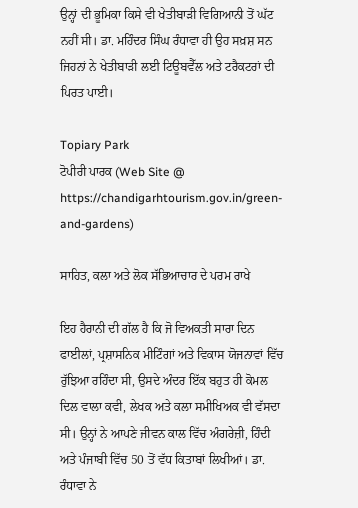ਉਨ੍ਹਾਂ ਦੀ ਭੂਮਿਕਾ ਕਿਸੇ ਵੀ ਖੇਤੀਬਾੜੀ ਵਿਗਿਆਨੀ ਤੋਂ ਘੱਟ ਨਹੀਂ ਸੀ। ਡਾ. ਮਹਿੰਦਰ ਸਿੰਘ ਰੰਧਾਵਾ ਹੀ ਉਹ ਸਖ਼ਸ਼ ਸਨ ਜਿਹਨਾਂ ਨੇ ਖੇਤੀਬਾੜੀ ਲਈ ਟਿਊਬਵੈੱਲ ਅਤੇ ਟਰੈਕਟਰਾਂ ਦੀ ਪਿਰਤ ਪਾਈ।

Topiary Park
ਟੋਪੀਰੀ ਪਾਰਕ (Web Site @ https://chandigarhtourism.gov.in/green-and-gardens)

ਸਾਹਿਤ, ਕਲਾ ਅਤੇ ਲੋਕ ਸੱਭਿਆਚਾਰ ਦੇ ਪਰਮ ਰਾਖੇ

ਇਹ ਹੈਰਾਨੀ ਦੀ ਗੱਲ ਹੈ ਕਿ ਜੋ ਵਿਅਕਤੀ ਸਾਰਾ ਦਿਨ ਫਾਈਲਾਂ, ਪ੍ਰਸ਼ਾਸਨਿਕ ਮੀਟਿੰਗਾਂ ਅਤੇ ਵਿਕਾਸ ਯੋਜਨਾਵਾਂ ਵਿੱਚ ਰੁੱਝਿਆ ਰਹਿੰਦਾ ਸੀ, ਉਸਦੇ ਅੰਦਰ ਇੱਕ ਬਹੁਤ ਹੀ ਕੋਮਲ ਦਿਲ ਵਾਲਾ ਕਵੀ, ਲੇਖਕ ਅਤੇ ਕਲਾ ਸਮੀਖਿਅਕ ਵੀ ਵੱਸਦਾ ਸੀ। ਉਨ੍ਹਾਂ ਨੇ ਆਪਣੇ ਜੀਵਨ ਕਾਲ ਵਿੱਚ ਅੰਗਰੇਜ਼ੀ, ਹਿੰਦੀ ਅਤੇ ਪੰਜਾਬੀ ਵਿੱਚ 50 ਤੋਂ ਵੱਧ ਕਿਤਾਬਾਂ ਲਿਖੀਆਂ। ਡਾ. ਰੰਧਾਵਾ ਨੇ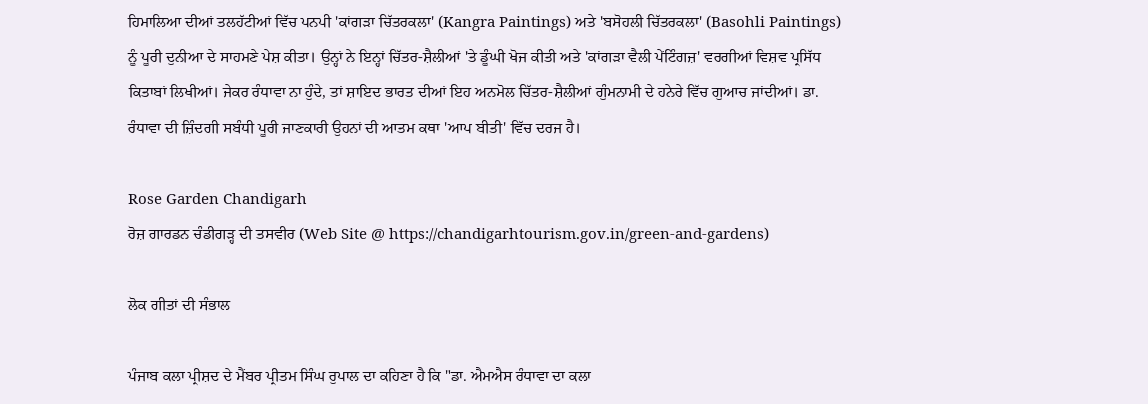ਹਿਮਾਲਿਆ ਦੀਆਂ ਤਲਹੱਟੀਆਂ ਵਿੱਚ ਪਨਪੀ 'ਕਾਂਗੜਾ ਚਿੱਤਰਕਲਾ' (Kangra Paintings) ਅਤੇ 'ਬਸੋਹਲੀ ਚਿੱਤਰਕਲਾ' (Basohli Paintings) ਨੂੰ ਪੂਰੀ ਦੁਨੀਆ ਦੇ ਸਾਹਮਣੇ ਪੇਸ਼ ਕੀਤਾ। ਉਨ੍ਹਾਂ ਨੇ ਇਨ੍ਹਾਂ ਚਿੱਤਰ-ਸ਼ੈਲੀਆਂ 'ਤੇ ਡੂੰਘੀ ਖੋਜ ਕੀਤੀ ਅਤੇ 'ਕਾਂਗੜਾ ਵੈਲੀ ਪੇਂਟਿੰਗਜ਼' ਵਰਗੀਆਂ ਵਿਸ਼ਵ ਪ੍ਰਸਿੱਧ ਕਿਤਾਬਾਂ ਲਿਖੀਆਂ। ਜੇਕਰ ਰੰਧਾਵਾ ਨਾ ਹੁੰਦੇ, ਤਾਂ ਸ਼ਾਇਦ ਭਾਰਤ ਦੀਆਂ ਇਹ ਅਨਮੋਲ ਚਿੱਤਰ-ਸ਼ੈਲੀਆਂ ਗੁੰਮਨਾਮੀ ਦੇ ਹਨੇਰੇ ਵਿੱਚ ਗੁਆਚ ਜਾਂਦੀਆਂ। ਡਾ. ਰੰਧਾਵਾ ਦੀ ਜ਼ਿੰਦਗੀ ਸਬੰਧੀ ਪੂਰੀ ਜਾਣਕਾਰੀ ਉਹਨਾਂ ਦੀ ਆਤਮ ਕਥਾ 'ਆਪ ਬੀਤੀ' ਵਿੱਚ ਦਰਜ ਹੈ।

Rose Garden Chandigarh
ਰੋਜ਼ ਗਾਰਡਨ ਚੰਡੀਗੜ੍ਹ ਦੀ ਤਸਵੀਰ (Web Site @ https://chandigarhtourism.gov.in/green-and-gardens)

ਲੋਕ ਗੀਤਾਂ ਦੀ ਸੰਭਾਲ

ਪੰਜਾਬ ਕਲਾ ਪ੍ਰੀਸ਼ਦ ਦੇ ਮੈਂਬਰ ਪ੍ਰੀਤਮ ਸਿੰਘ ਰੁਪਾਲ ਦਾ ਕਹਿਣਾ ਹੈ ਕਿ "ਡਾ. ਐਮਐਸ ਰੰਧਾਵਾ ਦਾ ਕਲਾ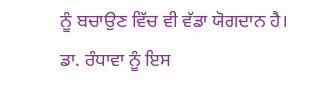ਨੂੰ ਬਚਾਉਣ ਵਿੱਚ ਵੀ ਵੱਡਾ ਯੋਗਦਾਨ ਹੈ। ਡਾ. ਰੰਧਾਵਾ ਨੂੰ ਇਸ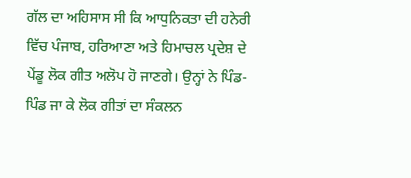ਗੱਲ ਦਾ ਅਹਿਸਾਸ ਸੀ ਕਿ ਆਧੁਨਿਕਤਾ ਦੀ ਹਨੇਰੀ ਵਿੱਚ ਪੰਜਾਬ, ਹਰਿਆਣਾ ਅਤੇ ਹਿਮਾਚਲ ਪ੍ਰਦੇਸ਼ ਦੇ ਪੇਂਡੂ ਲੋਕ ਗੀਤ ਅਲੋਪ ਹੋ ਜਾਣਗੇ। ਉਨ੍ਹਾਂ ਨੇ ਪਿੰਡ-ਪਿੰਡ ਜਾ ਕੇ ਲੋਕ ਗੀਤਾਂ ਦਾ ਸੰਕਲਨ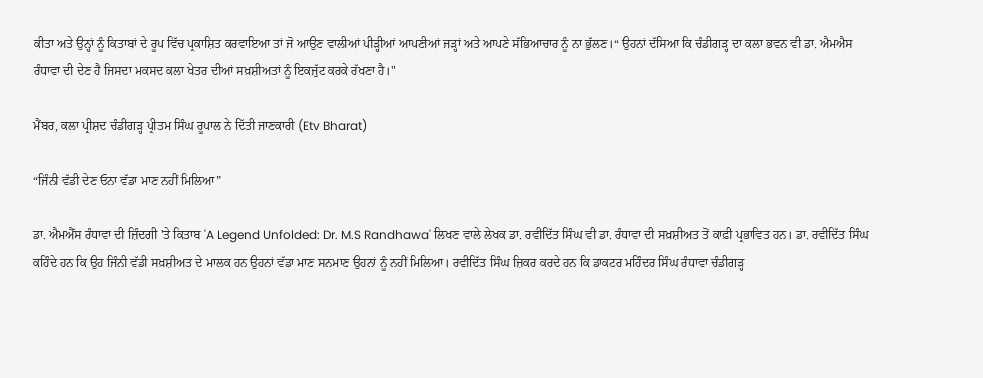ਕੀਤਾ ਅਤੇ ਉਨ੍ਹਾਂ ਨੂੰ ਕਿਤਾਬਾਂ ਦੇ ਰੂਪ ਵਿੱਚ ਪ੍ਰਕਾਸ਼ਿਤ ਕਰਵਾਇਆ ਤਾਂ ਜੋ ਆਉਣ ਵਾਲੀਆਂ ਪੀੜ੍ਹੀਆਂ ਆਪਣੀਆਂ ਜੜ੍ਹਾਂ ਅਤੇ ਆਪਣੇ ਸੱਭਿਆਚਾਰ ਨੂੰ ਨਾ ਭੁੱਲਣ।“ ਉਹਨਾਂ ਦੱਸਿਆ ਕਿ ਚੰਡੀਗੜ੍ਹ ਦਾ ਕਲਾ ਭਵਨ ਵੀ ਡਾ. ਐਮਐਸ ਰੰਧਾਵਾ ਦੀ ਦੇਣ ਹੈ ਜਿਸਦਾ ਮਕਸਦ ਕਲਾ ਖੇਤਰ ਦੀਆਂ ਸਖ਼ਸ਼ੀਅਤਾਂ ਨੂੰ ਇਕਜੁੱਟ ਕਰਕੇ ਰੱਖਣਾ ਹੈ।"

ਮੈਂਬਰ, ਕਲਾ ਪ੍ਰੀਸ਼ਦ ਚੰਡੀਗੜ੍ਹ ਪ੍ਰੀਤਮ ਸਿੰਘ ਰੂਪਾਲ ਨੇ ਦਿੱਤੀ ਜਾਣਕਾਰੀ (Etv Bharat)

“ਜਿੰਨੀ ਵੱਡੀ ਦੇਣ ਓਨਾ ਵੱਡਾ ਮਾਣ ਨਹੀਂ ਮਿਲਿਆ”

ਡਾ. ਐਮਐੱਸ ਰੰਧਾਵਾ ਦੀ ਜ਼ਿੰਦਗੀ 'ਤੇ ਕਿਤਾਬ 'A Legend Unfolded: Dr. M.S Randhawa' ਲਿਖਣ ਵਾਲੇ ਲੇਖਕ ਡਾ. ਰਵੀਦਿੱਤ ਸਿੰਘ ਵੀ ਡਾ. ਰੰਧਾਵਾ ਦੀ ਸਖ਼ਸ਼ੀਅਤ ਤੋਂ ਕਾਫ਼ੀ ਪ੍ਰਭਾਵਿਤ ਹਨ। ਡਾ. ਰਵੀਦਿੱਤ ਸਿੰਘ ਕਹਿੰਦੇ ਹਨ ਕਿ ਉਹ ਜਿੰਨੀ ਵੱਡੀ ਸਖ਼ਸ਼ੀਅਤ ਦੇ ਮਾਲਕ ਹਨ ਉਹਨਾਂ ਵੱਡਾ ਮਾਣ ਸਨਮਾਣ ਉਹਨਾਂ ਨੂੰ ਨਹੀਂ ਮਿਲਿਆ। ਰਵੀਦਿੱਤ ਸਿੰਘ ਜ਼ਿਕਰ ਕਰਦੇ ਹਨ ਕਿ ਡਾਕਟਰ ਮਹਿੰਦਰ ਸਿੰਘ ਰੰਧਾਵਾ ਚੰਡੀਗੜ੍ਹ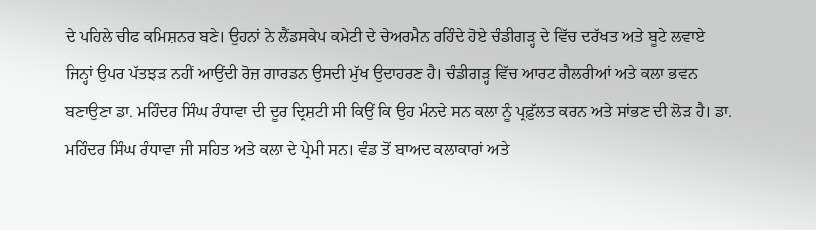ਦੇ ਪਹਿਲੇ ਚੀਫ ਕਮਿਸ਼ਨਰ ਬਣੇ। ਉਹਨਾਂ ਨੇ ਲੈਂਡਸਕੇਪ ਕਮੇਟੀ ਦੇ ਚੇਅਰਮੈਨ ਰਹਿੰਦੇ ਹੋਏ ਚੰਡੀਗੜ੍ਹ ਦੇ ਵਿੱਚ ਦਰੱਖਤ ਅਤੇ ਬੂਟੇ ਲਵਾਏ ਜਿਨ੍ਹਾਂ ਉਪਰ ਪੱਤਝੜ ਨਹੀਂ ਆਉਂਦੀ ਰੋਜ਼ ਗਾਰਡਨ ਉਸਦੀ ਮੁੱਖ ਉਦਾਹਰਣ ਹੈ। ਚੰਡੀਗੜ੍ਹ ਵਿੱਚ ਆਰਟ ਗੈਲਰੀਆਂ ਅਤੇ ਕਲਾ ਭਵਨ ਬਣਾਉਣਾ ਡਾ. ਮਹਿੰਦਰ ਸਿੰਘ ਰੰਧਾਵਾ ਦੀ ਦੂਰ ਦ੍ਰਿਸ਼ਟੀ ਸੀ ਕਿਉਂ ਕਿ ਉਹ ਮੰਨਦੇ ਸਨ ਕਲਾ ਨੂੰ ਪ੍ਰਫ਼ੁੱਲਤ ਕਰਨ ਅਤੇ ਸਾਂਭਣ ਦੀ ਲੋੜ ਹੈ। ਡਾ. ਮਹਿੰਦਰ ਸਿੰਘ ਰੰਧਾਵਾ ਜੀ ਸਹਿਤ ਅਤੇ ਕਲਾ ਦੇ ਪ੍ਰੇਮੀ ਸਨ। ਵੰਡ ਤੋਂ ਬਾਅਦ ਕਲਾਕਾਰਾਂ ਅਤੇ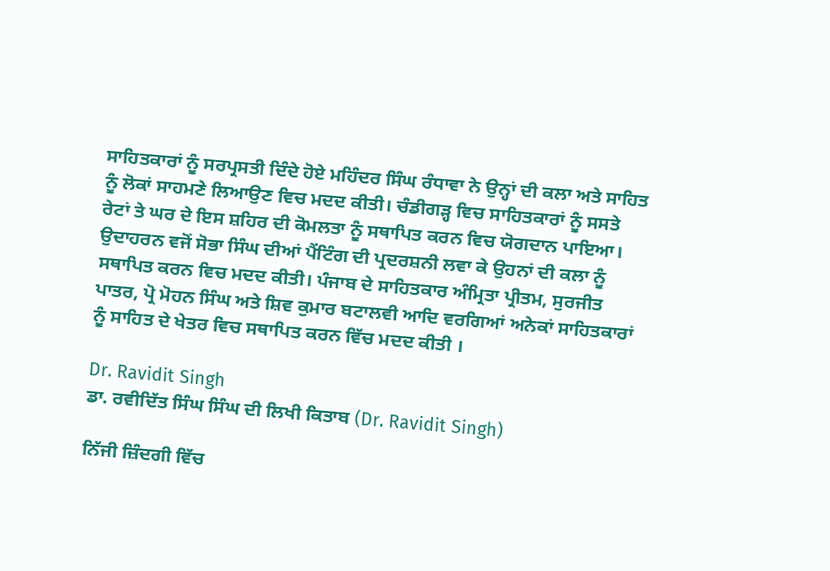ਸਾਹਿਤਕਾਰਾਂ ਨੂੰ ਸਰਪ੍ਰਸਤੀ ਦਿੰਦੇ ਹੋਏ ਮਹਿੰਦਰ ਸਿੰਘ ਰੰਧਾਵਾ ਨੇ ਉਨ੍ਹਾਂ ਦੀ ਕਲਾ ਅਤੇ ਸਾਹਿਤ ਨੂੰ ਲੋਕਾਂ ਸਾਹਮਣੇ ਲਿਆਉਣ ਵਿਚ ਮਦਦ ਕੀਤੀ। ਚੰਡੀਗੜ੍ਹ ਵਿਚ ਸਾਹਿਤਕਾਰਾਂ ਨੂੰ ਸਸਤੇ ਰੇਟਾਂ ਤੇ ਘਰ ਦੇ ਇਸ ਸ਼ਹਿਰ ਦੀ ਕੋਮਲਤਾ ਨੂੰ ਸਥਾਪਿਤ ਕਰਨ ਵਿਚ ਯੋਗਦਾਨ ਪਾਇਆ। ਉਦਾਹਰਨ ਵਜੋਂ ਸੋਭਾ ਸਿੰਘ ਦੀਆਂ ਪੈਂਟਿੰਗ ਦੀ ਪ੍ਰਦਰਸ਼ਨੀ ਲਵਾ ਕੇ ਉਹਨਾਂ ਦੀ ਕਲਾ ਨੂੰ ਸਥਾਪਿਤ ਕਰਨ ਵਿਚ ਮਦਦ ਕੀਤੀ। ਪੰਜਾਬ ਦੇ ਸਾਹਿਤਕਾਰ ਅੰਮ੍ਰਿਤਾ ਪ੍ਰੀਤਮ, ਸੁਰਜੀਤ ਪਾਤਰ, ਪ੍ਰੋ ਮੋਹਨ ਸਿੰਘ ਅਤੇ ਸ਼ਿਵ ਕੁਮਾਰ ਬਟਾਲਵੀ ਆਦਿ ਵਰਗਿਆਂ ਅਨੇਕਾਂ ਸਾਹਿਤਕਾਰਾਂ ਨੂੰ ਸਾਹਿਤ ਦੇ ਖੇਤਰ ਵਿਚ ਸਥਾਪਿਤ ਕਰਨ ਵਿੱਚ ਮਦਦ ਕੀਤੀ ।

Dr. Ravidit Singh
ਡਾ. ਰਵੀਦਿੱਤ ਸਿੰਘ ਸਿੰਘ ਦੀ ਲਿਖੀ ਕਿਤਾਬ (Dr. Ravidit Singh)

ਨਿੱਜੀ ਜ਼ਿੰਦਗੀ ਵਿੱਚ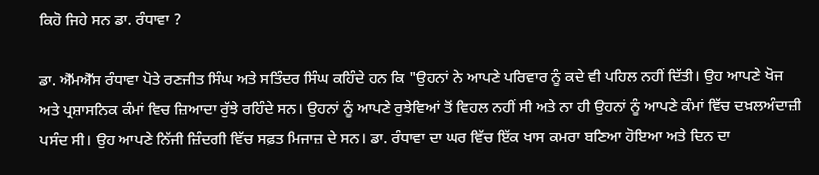ਕਿਹੋ ਜਿਹੇ ਸਨ ਡਾ. ਰੰਧਾਵਾ ?

ਡਾ. ਐੱਮਐੱਸ ਰੰਧਾਵਾ ਪੋਤੇ ਰਣਜੀਤ ਸਿੰਘ ਅਤੇ ਸਤਿੰਦਰ ਸਿੰਘ ਕਹਿੰਦੇ ਹਨ ਕਿ "ਉਹਨਾਂ ਨੇ ਆਪਣੇ ਪਰਿਵਾਰ ਨੂੰ ਕਦੇ ਵੀ ਪਹਿਲ ਨਹੀਂ ਦਿੱਤੀ। ਉਹ ਆਪਣੇ ਖੋਜ ਅਤੇ ਪ੍ਰਸ਼ਾਸਨਿਕ ਕੰਮਾਂ ਵਿਚ ਜ਼ਿਆਦਾ ਰੁੱਝੇ ਰਹਿੰਦੇ ਸਨ। ਉਹਨਾਂ ਨੂੰ ਆਪਣੇ ਰੁਝੇਵਿਆਂ ਤੋਂ ਵਿਹਲ ਨਹੀਂ ਸੀ ਅਤੇ ਨਾ ਹੀ ਉਹਨਾਂ ਨੂੰ ਆਪਣੇ ਕੰਮਾਂ ਵਿੱਚ ਦਖ਼ਲਅੰਦਾਜ਼ੀ ਪਸੰਦ ਸੀ। ਉਹ ਆਪਣੇ ਨਿੱਜੀ ਜ਼ਿੰਦਗੀ ਵਿੱਚ ਸਫ਼ਤ ਮਿਜਾਜ਼ ਦੇ ਸਨ। ਡਾ. ਰੰਧਾਵਾ ਦਾ ਘਰ ਵਿੱਚ ਇੱਕ ਖਾਸ ਕਮਰਾ ਬਣਿਆ ਹੋਇਆ ਅਤੇ ਦਿਨ ਦਾ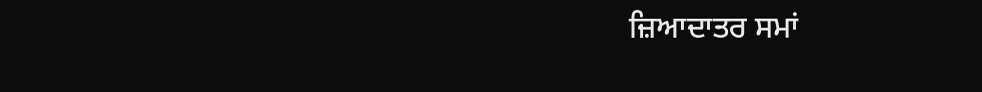ਜ਼ਿਆਦਾਤਰ ਸਮਾਂ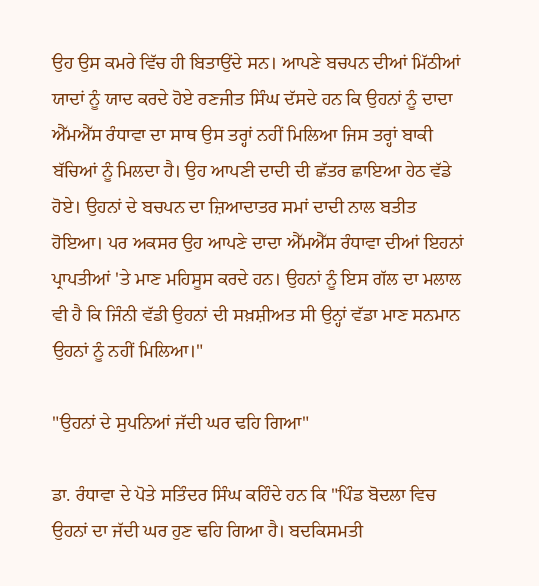ਉਹ ਉਸ ਕਮਰੇ ਵਿੱਚ ਹੀ ਬਿਤਾਉਂਦੇ ਸਨ। ਆਪਣੇ ਬਚਪਨ ਦੀਆਂ ਮਿੱਠੀਆਂ ਯਾਦਾਂ ਨੂੰ ਯਾਦ ਕਰਦੇ ਹੋਏ ਰਣਜੀਤ ਸਿੰਘ ਦੱਸਦੇ ਹਨ ਕਿ ਉਹਨਾਂ ਨੂੰ ਦਾਦਾ ਐੱਮਐੱਸ ਰੰਧਾਵਾ ਦਾ ਸਾਥ ਉਸ ਤਰ੍ਹਾਂ ਨਹੀਂ ਮਿਲਿਆ ਜਿਸ ਤਰ੍ਹਾਂ ਬਾਕੀ ਬੱਚਿਆਂ ਨੂੰ ਮਿਲਦਾ ਹੈ। ਉਹ ਆਪਣੀ ਦਾਦੀ ਦੀ ਛੱਤਰ ਛਾਇਆ ਹੇਠ ਵੱਡੇ ਹੋਏ। ਉਹਨਾਂ ਦੇ ਬਚਪਨ ਦਾ ਜ਼ਿਆਦਾਤਰ ਸਮਾਂ ਦਾਦੀ ਨਾਲ ਬਤੀਤ ਹੋਇਆ। ਪਰ ਅਕਸਰ ਉਹ ਆਪਣੇ ਦਾਦਾ ਐੱਮਐੱਸ ਰੰਧਾਵਾ ਦੀਆਂ ਇਹਨਾਂ ਪ੍ਰਾਪਤੀਆਂ 'ਤੇ ਮਾਣ ਮਹਿਸੂਸ ਕਰਦੇ ਹਨ। ਉਹਨਾਂ ਨੂੰ ਇਸ ਗੱਲ ਦਾ ਮਲਾਲ ਵੀ ਹੈ ਕਿ ਜਿੰਨੀ ਵੱਡੀ ਉਹਨਾਂ ਦੀ ਸਖ਼ਸ਼ੀਅਤ ਸੀ ਉਨ੍ਹਾਂ ਵੱਡਾ ਮਾਣ ਸਨਮਾਨ ਉਹਨਾਂ ਨੂੰ ਨਹੀਂ ਮਿਲਿਆ।"

"ਉਹਨਾਂ ਦੇ ਸੁਪਨਿਆਂ ਜੱਦੀ ਘਰ ਢਹਿ ਗਿਆ"

ਡਾ. ਰੰਧਾਵਾ ਦੇ ਪੋਤੇ ਸਤਿੰਦਰ ਸਿੰਘ ਕਹਿੰਦੇ ਹਨ ਕਿ "ਪਿੰਡ ਬੋਦਲਾ ਵਿਚ ਉਹਨਾਂ ਦਾ ਜੱਦੀ ਘਰ ਹੁਣ ਢਹਿ ਗਿਆ ਹੈ। ਬਦਕਿਸਮਤੀ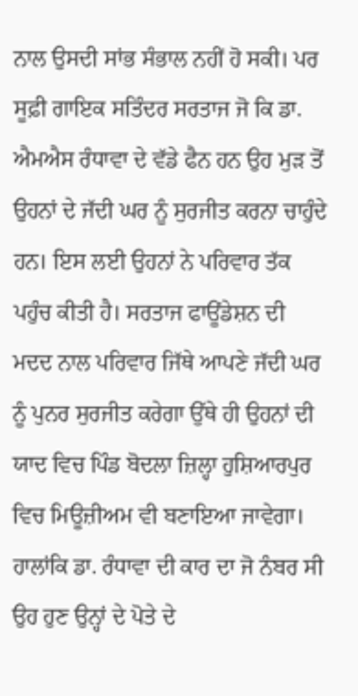ਨਾਲ ਉਸਦੀ ਸਾਂਭ ਸੰਭਾਲ ਨਹੀਂ ਹੋ ਸਕੀ। ਪਰ ਸੂਫ਼ੀ ਗਾਇਕ ਸਤਿੰਦਰ ਸਰਤਾਜ ਜੋ ਕਿ ਡਾ. ਐਮਐਸ ਰੰਧਾਵਾ ਦੇ ਵੱਡੇ ਫੈਨ ਹਨ ਉਹ ਮੁੜ ਤੋਂ ਉਹਨਾਂ ਦੇ ਜੱਦੀ ਘਰ ਨੂੰ ਸੁਰਜੀਤ ਕਰਨਾ ਚਾਹੁੰਦੇ ਹਨ। ਇਸ ਲਈ ਉਹਨਾਂ ਨੇ ਪਰਿਵਾਰ ਤੱਕ ਪਹੁੰਚ ਕੀਤੀ ਹੈ। ਸਰਤਾਜ ਫਾਊਂਡੇਸ਼ਨ ਦੀ ਮਦਦ ਨਾਲ ਪਰਿਵਾਰ ਜਿੱਥੇ ਆਪਣੇ ਜੱਦੀ ਘਰ ਨੂੰ ਪੁਨਰ ਸੁਰਜੀਤ ਕਰੇਗਾ ਉੱਥੇ ਹੀ ਉਹਨਾਂ ਦੀ ਯਾਦ ਵਿਚ ਪਿੰਡ ਬੋਦਲਾ ਜ਼ਿਲ੍ਹਾ ਹੁਸ਼ਿਆਰਪੁਰ ਵਿਚ ਮਿਊਜ਼ੀਅਮ ਵੀ ਬਣਾਇਆ ਜਾਵੇਗਾ। ਹਾਲਾਂਕਿ ਡਾ. ਰੰਧਾਵਾ ਦੀ ਕਾਰ ਦਾ ਜੋ ਨੰਬਰ ਸੀ ਉਹ ਹੁਣ ਉਨ੍ਹਾਂ ਦੇ ਪੋਤੇ ਦੇ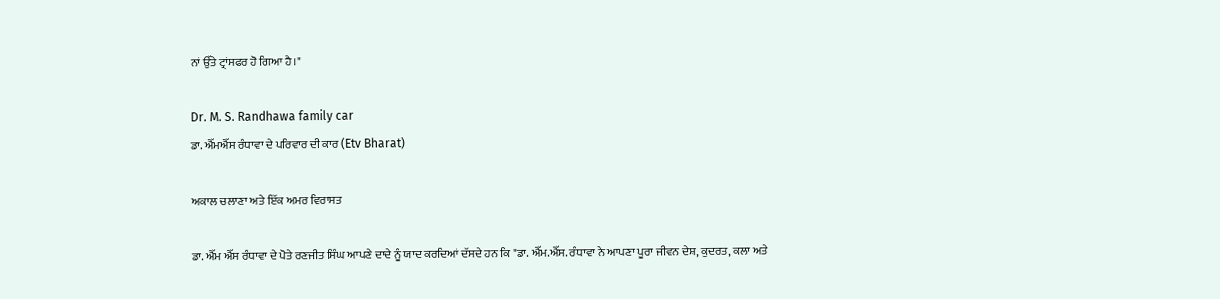ਨਾਂ ਉੱਤੇ ਟ੍ਰਾਂਸਫਰ ਹੋ ਗਿਆ ਹੈ।"

Dr. M. S. Randhawa family car
ਡਾ. ਐੱਮਐੱਸ ਰੰਧਾਵਾ ਦੇ ਪਰਿਵਾਰ ਦੀ ਕਾਰ (Etv Bharat)

ਅਕਾਲ ਚਲਾਣਾ ਅਤੇ ਇੱਕ ਅਮਰ ਵਿਰਾਸਤ

ਡਾ. ਐੱਮ ਐੱਸ ਰੰਧਾਵਾ ਦੇ ਪੋਤੇ ਰਣਜੀਤ ਸਿੰਘ ਆਪਣੇ ਦਾਦੇ ਨੂੰ ਯਾਦ ਕਰਦਿਆਂ ਦੱਸਦੇ ਹਨ ਕਿ "ਡਾ. ਐੱਮ.ਐੱਸ. ਰੰਧਾਵਾ ਨੇ ਆਪਣਾ ਪੂਰਾ ਜੀਵਨ ਦੇਸ਼, ਕੁਦਰਤ, ਕਲਾ ਅਤੇ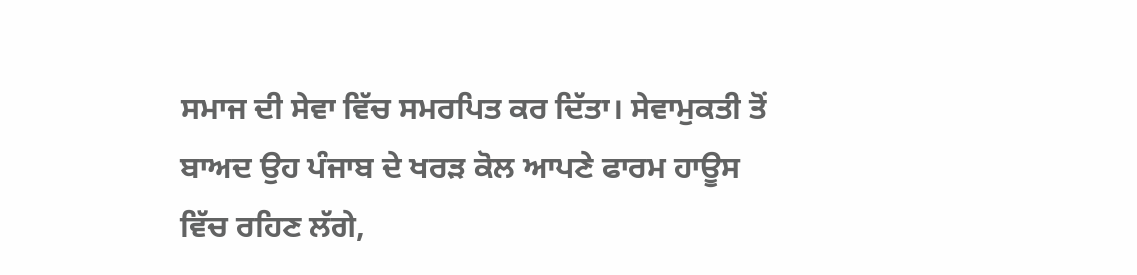ਸਮਾਜ ਦੀ ਸੇਵਾ ਵਿੱਚ ਸਮਰਪਿਤ ਕਰ ਦਿੱਤਾ। ਸੇਵਾਮੁਕਤੀ ਤੋਂ ਬਾਅਦ ਉਹ ਪੰਜਾਬ ਦੇ ਖਰੜ ਕੋਲ ਆਪਣੇ ਫਾਰਮ ਹਾਊਸ ਵਿੱਚ ਰਹਿਣ ਲੱਗੇ,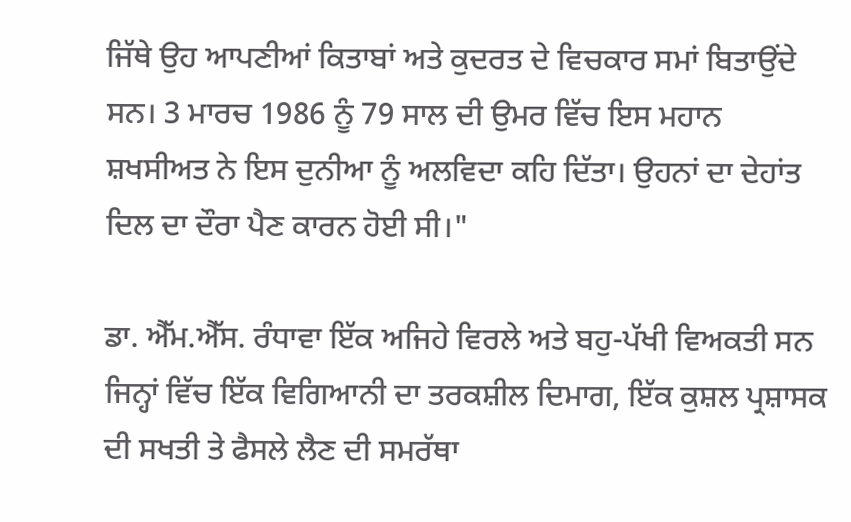ਜਿੱਥੇ ਉਹ ਆਪਣੀਆਂ ਕਿਤਾਬਾਂ ਅਤੇ ਕੁਦਰਤ ਦੇ ਵਿਚਕਾਰ ਸਮਾਂ ਬਿਤਾਉਂਦੇ ਸਨ। 3 ਮਾਰਚ 1986 ਨੂੰ 79 ਸਾਲ ਦੀ ਉਮਰ ਵਿੱਚ ਇਸ ਮਹਾਨ ਸ਼ਖਸੀਅਤ ਨੇ ਇਸ ਦੁਨੀਆ ਨੂੰ ਅਲਵਿਦਾ ਕਹਿ ਦਿੱਤਾ। ਉਹਨਾਂ ਦਾ ਦੇਹਾਂਤ ਦਿਲ ਦਾ ਦੌਰਾ ਪੈਣ ਕਾਰਨ ਹੋਈ ਸੀ।"

ਡਾ. ਐੱਮ.ਐੱਸ. ਰੰਧਾਵਾ ਇੱਕ ਅਜਿਹੇ ਵਿਰਲੇ ਅਤੇ ਬਹੁ-ਪੱਖੀ ਵਿਅਕਤੀ ਸਨ ਜਿਨ੍ਹਾਂ ਵਿੱਚ ਇੱਕ ਵਿਗਿਆਨੀ ਦਾ ਤਰਕਸ਼ੀਲ ਦਿਮਾਗ, ਇੱਕ ਕੁਸ਼ਲ ਪ੍ਰਸ਼ਾਸਕ ਦੀ ਸਖਤੀ ਤੇ ਫੈਸਲੇ ਲੈਣ ਦੀ ਸਮਰੱਥਾ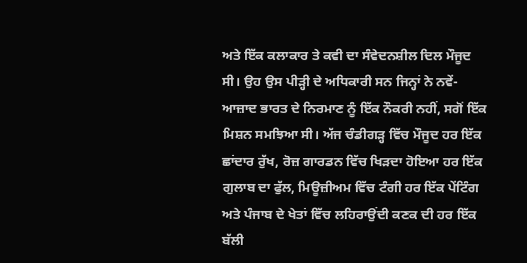ਅਤੇ ਇੱਕ ਕਲਾਕਾਰ ਤੇ ਕਵੀ ਦਾ ਸੰਵੇਦਨਸ਼ੀਲ ਦਿਲ ਮੌਜੂਦ ਸੀ। ਉਹ ਉਸ ਪੀੜ੍ਹੀ ਦੇ ਅਧਿਕਾਰੀ ਸਨ ਜਿਨ੍ਹਾਂ ਨੇ ਨਵੇਂ-ਆਜ਼ਾਦ ਭਾਰਤ ਦੇ ਨਿਰਮਾਣ ਨੂੰ ਇੱਕ ਨੌਕਰੀ ਨਹੀਂ, ਸਗੋਂ ਇੱਕ ਮਿਸ਼ਨ ਸਮਝਿਆ ਸੀ। ਅੱਜ ਚੰਡੀਗੜ੍ਹ ਵਿੱਚ ਮੌਜੂਦ ਹਰ ਇੱਕ ਛਾਂਦਾਰ ਰੁੱਖ, ਰੋਜ਼ ਗਾਰਡਨ ਵਿੱਚ ਖਿੜਦਾ ਹੋਇਆ ਹਰ ਇੱਕ ਗੁਲਾਬ ਦਾ ਫੁੱਲ, ਮਿਊਜ਼ੀਅਮ ਵਿੱਚ ਟੰਗੀ ਹਰ ਇੱਕ ਪੇਂਟਿੰਗ ਅਤੇ ਪੰਜਾਬ ਦੇ ਖੇਤਾਂ ਵਿੱਚ ਲਹਿਰਾਉਂਦੀ ਕਣਕ ਦੀ ਹਰ ਇੱਕ ਬੱਲੀ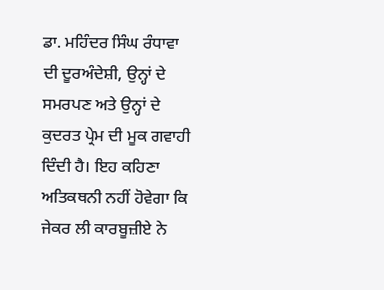ਡਾ. ਮਹਿੰਦਰ ਸਿੰਘ ਰੰਧਾਵਾ ਦੀ ਦੂਰਅੰਦੇਸ਼ੀ, ਉਨ੍ਹਾਂ ਦੇ ਸਮਰਪਣ ਅਤੇ ਉਨ੍ਹਾਂ ਦੇ ਕੁਦਰਤ ਪ੍ਰੇਮ ਦੀ ਮੂਕ ਗਵਾਹੀ ਦਿੰਦੀ ਹੈ। ਇਹ ਕਹਿਣਾ ਅਤਿਕਥਨੀ ਨਹੀਂ ਹੋਵੇਗਾ ਕਿ ਜੇਕਰ ਲੀ ਕਾਰਬੂਜ਼ੀਏ ਨੇ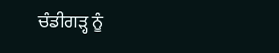ਚੰਡੀਗੜ੍ਹ ਨੂੰ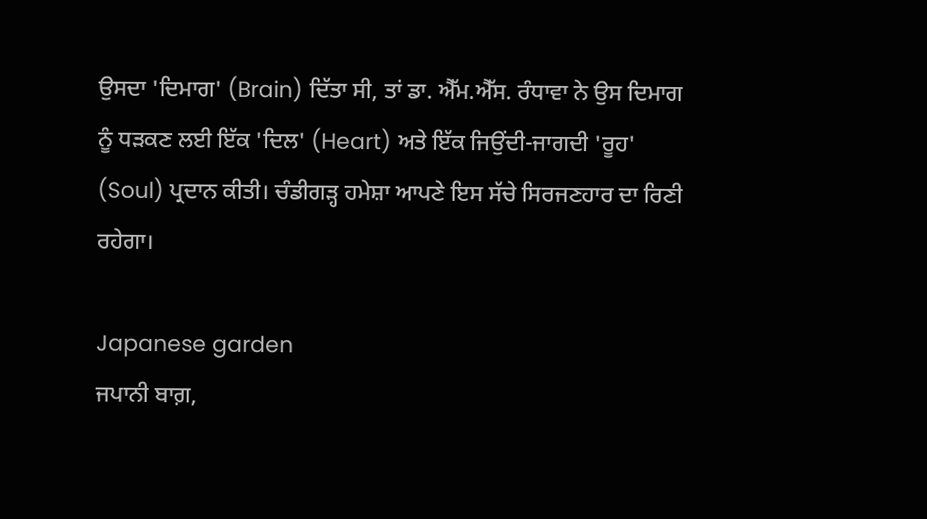ਉਸਦਾ 'ਦਿਮਾਗ' (Brain) ਦਿੱਤਾ ਸੀ, ਤਾਂ ਡਾ. ਐੱਮ.ਐੱਸ. ਰੰਧਾਵਾ ਨੇ ਉਸ ਦਿਮਾਗ ਨੂੰ ਧੜਕਣ ਲਈ ਇੱਕ 'ਦਿਲ' (Heart) ਅਤੇ ਇੱਕ ਜਿਉਂਦੀ-ਜਾਗਦੀ 'ਰੂਹ' (Soul) ਪ੍ਰਦਾਨ ਕੀਤੀ। ਚੰਡੀਗੜ੍ਹ ਹਮੇਸ਼ਾ ਆਪਣੇ ਇਸ ਸੱਚੇ ਸਿਰਜਣਹਾਰ ਦਾ ਰਿਣੀ ਰਹੇਗਾ।

Japanese garden
ਜਪਾਨੀ ਬਾਗ਼,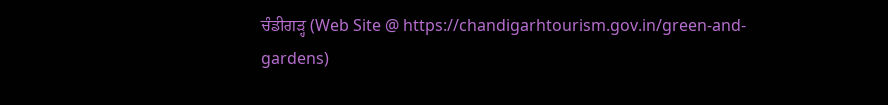ਚੰਡੀਗੜ੍ਹ (Web Site @ https://chandigarhtourism.gov.in/green-and-gardens)